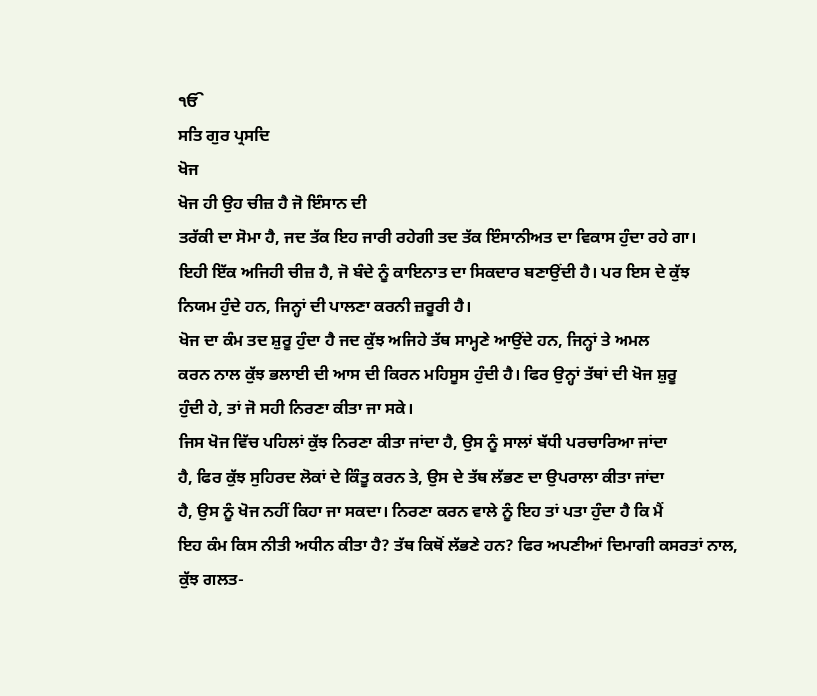ੴ
ਸਤਿ ਗੁਰ ਪ੍ਰਸਦਿ
ਖੋਜ
ਖੋਜ ਹੀ ਉਹ ਚੀਜ਼ ਹੈ ਜੋ ਇੰਸਾਨ ਦੀ
ਤਰੱਕੀ ਦਾ ਸੋਮਾ ਹੈ, ਜਦ ਤੱਕ ਇਹ ਜਾਰੀ ਰਹੇਗੀ ਤਦ ਤੱਕ ਇੰਸਾਨੀਅਤ ਦਾ ਵਿਕਾਸ ਹੁੰਦਾ ਰਹੇ ਗਾ।
ਇਹੀ ਇੱਕ ਅਜਿਹੀ ਚੀਜ਼ ਹੈ, ਜੋ ਬੰਦੇ ਨੂੰ ਕਾਇਨਾਤ ਦਾ ਸਿਕਦਾਰ ਬਣਾਉਂਦੀ ਹੈ। ਪਰ ਇਸ ਦੇ ਕੁੱਝ
ਨਿਯਮ ਹੁੰਦੇ ਹਨ, ਜਿਨ੍ਹਾਂ ਦੀ ਪਾਲਣਾ ਕਰਨੀ ਜ਼ਰੂਰੀ ਹੈ।
ਖੋਜ ਦਾ ਕੰਮ ਤਦ ਸ਼ੁਰੂ ਹੁੰਦਾ ਹੈ ਜਦ ਕੁੱਝ ਅਜਿਹੇ ਤੱਥ ਸਾਮ੍ਹਣੇ ਆਉਂਦੇ ਹਨ, ਜਿਨ੍ਹਾਂ ਤੇ ਅਮਲ
ਕਰਨ ਨਾਲ ਕੁੱਝ ਭਲਾਈ ਦੀ ਆਸ ਦੀ ਕਿਰਨ ਮਹਿਸੂਸ ਹੁੰਦੀ ਹੈ। ਫਿਰ ਉਨ੍ਹਾਂ ਤੱਥਾਂ ਦੀ ਖੋਜ ਸ਼ੁਰੂ
ਹੁੰਦੀ ਹੇ, ਤਾਂ ਜੋ ਸਹੀ ਨਿਰਣਾ ਕੀਤਾ ਜਾ ਸਕੇ।
ਜਿਸ ਖੋਜ ਵਿੱਚ ਪਹਿਲਾਂ ਕੁੱਝ ਨਿਰਣਾ ਕੀਤਾ ਜਾਂਦਾ ਹੈ, ਉਸ ਨੂੰ ਸਾਲਾਂ ਬੱਧੀ ਪਰਚਾਰਿਆ ਜਾਂਦਾ
ਹੈ, ਫਿਰ ਕੁੱਝ ਸੁਹਿਰਦ ਲੋਕਾਂ ਦੇ ਕਿੰਤੂ ਕਰਨ ਤੇ, ਉਸ ਦੇ ਤੱਥ ਲੱਭਣ ਦਾ ਉਪਰਾਲਾ ਕੀਤਾ ਜਾਂਦਾ
ਹੈ, ਉਸ ਨੂੰ ਖੋਜ ਨਹੀਂ ਕਿਹਾ ਜਾ ਸਕਦਾ। ਨਿਰਣਾ ਕਰਨ ਵਾਲੇ ਨੂੰ ਇਹ ਤਾਂ ਪਤਾ ਹੁੰਦਾ ਹੈ ਕਿ ਮੈਂ
ਇਹ ਕੰਮ ਕਿਸ ਨੀਤੀ ਅਧੀਨ ਕੀਤਾ ਹੈ? ਤੱਥ ਕਿਥੋਂ ਲੱਭਣੇ ਹਨ? ਫਿਰ ਅਪਣੀਆਂ ਦਿਮਾਗੀ ਕਸਰਤਾਂ ਨਾਲ,
ਕੁੱਝ ਗਲਤ-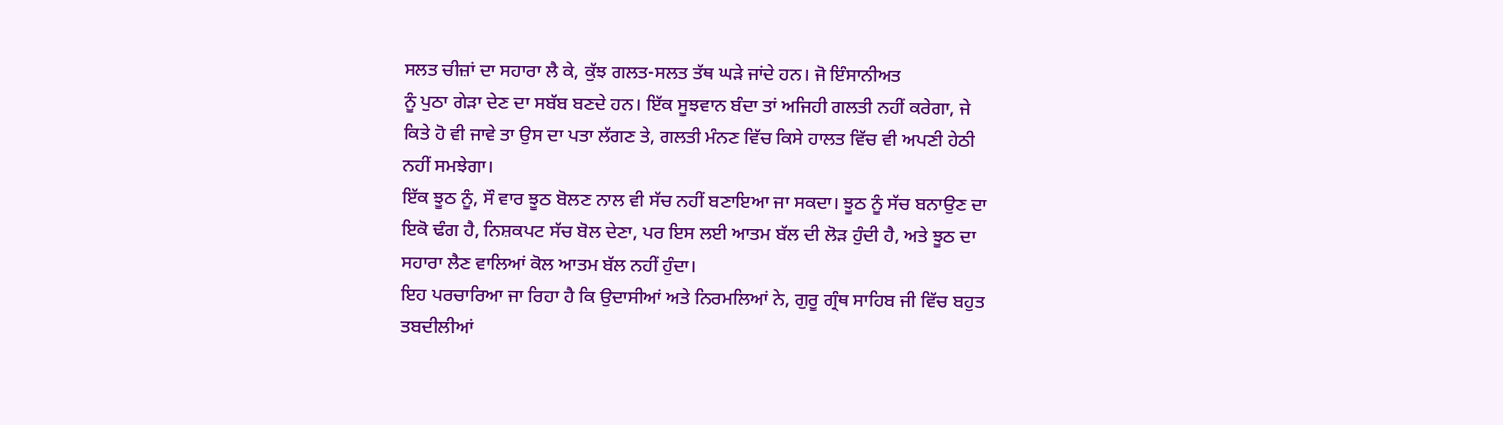ਸਲਤ ਚੀਜ਼ਾਂ ਦਾ ਸਹਾਰਾ ਲੈ ਕੇ, ਕੁੱਝ ਗਲਤ-ਸਲਤ ਤੱਥ ਘੜੇ ਜਾਂਦੇ ਹਨ। ਜੋ ਇੰਸਾਨੀਅਤ
ਨੂੰ ਪੁਠਾ ਗੇੜਾ ਦੇਣ ਦਾ ਸਬੱਬ ਬਣਦੇ ਹਨ। ਇੱਕ ਸੂਝਵਾਨ ਬੰਦਾ ਤਾਂ ਅਜਿਹੀ ਗਲਤੀ ਨਹੀਂ ਕਰੇਗਾ, ਜੇ
ਕਿਤੇ ਹੋ ਵੀ ਜਾਵੇ ਤਾ ਉਸ ਦਾ ਪਤਾ ਲੱਗਣ ਤੇ, ਗਲਤੀ ਮੰਨਣ ਵਿੱਚ ਕਿਸੇ ਹਾਲਤ ਵਿੱਚ ਵੀ ਅਪਣੀ ਹੇਠੀ
ਨਹੀਂ ਸਮਝੇਗਾ।
ਇੱਕ ਝੂਠ ਨੂੰ, ਸੌ ਵਾਰ ਝੂਠ ਬੋਲਣ ਨਾਲ ਵੀ ਸੱਚ ਨਹੀਂ ਬਣਾਇਆ ਜਾ ਸਕਦਾ। ਝੂਠ ਨੂੰ ਸੱਚ ਬਨਾਉਣ ਦਾ
ਇਕੋ ਢੰਗ ਹੈ, ਨਿਸ਼ਕਪਟ ਸੱਚ ਬੋਲ ਦੇਣਾ, ਪਰ ਇਸ ਲਈ ਆਤਮ ਬੱਲ ਦੀ ਲੋੜ ਹੁੰਦੀ ਹੈ, ਅਤੇ ਝੂਠ ਦਾ
ਸਹਾਰਾ ਲੈਣ ਵਾਲਿਆਂ ਕੋਲ ਆਤਮ ਬੱਲ ਨਹੀਂ ਹੁੰਦਾ।
ਇਹ ਪਰਚਾਰਿਆ ਜਾ ਰਿਹਾ ਹੈ ਕਿ ਉਦਾਸੀਆਂ ਅਤੇ ਨਿਰਮਲਿਆਂ ਨੇ, ਗੁਰੂ ਗ੍ਰੰਥ ਸਾਹਿਬ ਜੀ ਵਿੱਚ ਬਹੁਤ
ਤਬਦੀਲੀਆਂ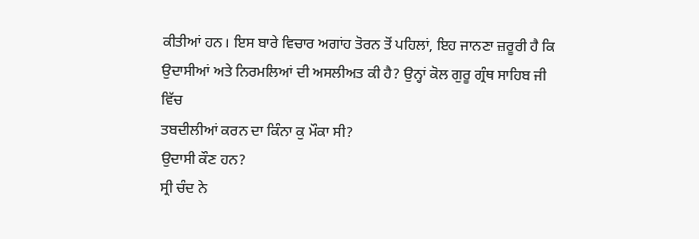ਕੀਤੀਆਂ ਹਨ। ਇਸ ਬਾਰੇ ਵਿਚਾਰ ਅਗਾਂਹ ਤੋਰਨ ਤੋਂ ਪਹਿਲਾਂ, ਇਹ ਜਾਨਣਾ ਜ਼ਰੂਰੀ ਹੈ ਕਿ
ਉਦਾਸੀਆਂ ਅਤੇ ਨਿਰਮਲਿਆਂ ਦੀ ਅਸਲੀਅਤ ਕੀ ਹੈ? ਉਨ੍ਹਾਂ ਕੋਲ ਗੁਰੂ ਗ੍ਰੰਥ ਸਾਹਿਬ ਜੀ ਵਿੱਚ
ਤਬਦੀਲੀਆਂ ਕਰਨ ਦਾ ਕਿੰਨਾ ਕੁ ਮੌਕਾ ਸੀ?
ਉਦਾਸੀ ਕੌਣ ਹਨ?
ਸ੍ਰੀ ਚੰਦ ਨੇ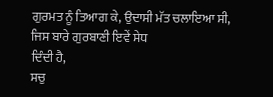ਗੁਰਮਤ ਨੂੰ ਤਿਆਗ ਕੇ, ਉਦਾਸੀ ਮੱਤ ਚਲਾਇਆ ਸੀ, ਜਿਸ ਬਾਰੇ ਗੁਰਬਾਣੀ ਇਵੇਂ ਸੇਧ
ਦਿੰਦੀ ਹੈ,
ਸਚੁ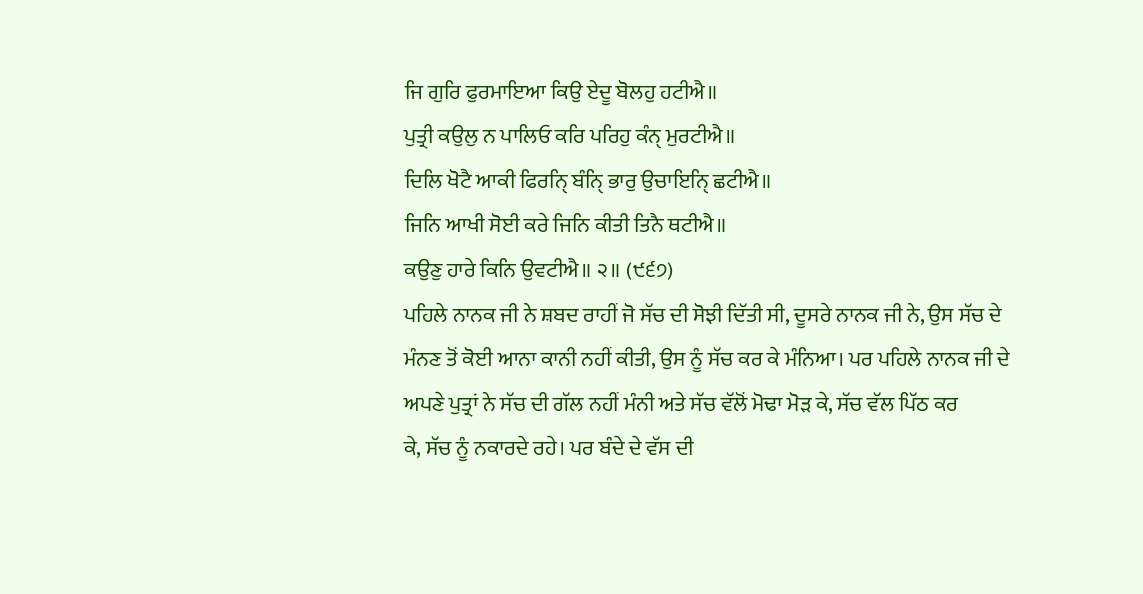ਜਿ ਗੁਰਿ ਫੁਰਮਾਇਆ ਕਿਉ ਏਦੂ ਬੋਲਹੁ ਹਟੀਐ॥
ਪੁਤ੍ਰੀ ਕਉਲੁ ਨ ਪਾਲਿਓ ਕਰਿ ਪਰਿਹੁ ਕੰਨੑ ਮੁਰਟੀਐ॥
ਦਿਲਿ ਖੋਟੈ ਆਕੀ ਫਿਰਨਿੑ ਬੰਨਿੑ ਭਾਰੁ ਉਚਾਇਨਿੑ ਛਟੀਐ॥
ਜਿਨਿ ਆਖੀ ਸੋਈ ਕਰੇ ਜਿਨਿ ਕੀਤੀ ਤਿਨੈ ਥਟੀਐ॥
ਕਉਣੁ ਹਾਰੇ ਕਿਨਿ ਉਵਟੀਐ॥ ੨॥ (੯੬੭)
ਪਹਿਲੇ ਨਾਨਕ ਜੀ ਨੇ ਸ਼ਬਦ ਰਾਹੀਂ ਜੋ ਸੱਚ ਦੀ ਸੋਝੀ ਦਿੱਤੀ ਸੀ, ਦੂਸਰੇ ਨਾਨਕ ਜੀ ਨੇ, ਉਸ ਸੱਚ ਦੇ
ਮੰਨਣ ਤੋਂ ਕੋਈ ਆਨਾ ਕਾਨੀ ਨਹੀਂ ਕੀਤੀ, ਉਸ ਨੂੰ ਸੱਚ ਕਰ ਕੇ ਮੰਨਿਆ। ਪਰ ਪਹਿਲੇ ਨਾਨਕ ਜੀ ਦੇ
ਅਪਣੇ ਪੁਤ੍ਰਾਂ ਨੇ ਸੱਚ ਦੀ ਗੱਲ ਨਹੀਂ ਮੰਨੀ ਅਤੇ ਸੱਚ ਵੱਲੋਂ ਮੋਢਾ ਮੋੜ ਕੇ, ਸੱਚ ਵੱਲ ਪਿੱਠ ਕਰ
ਕੇ, ਸੱਚ ਨੂੰ ਨਕਾਰਦੇ ਰਹੇ। ਪਰ ਬੰਦੇ ਦੇ ਵੱਸ ਦੀ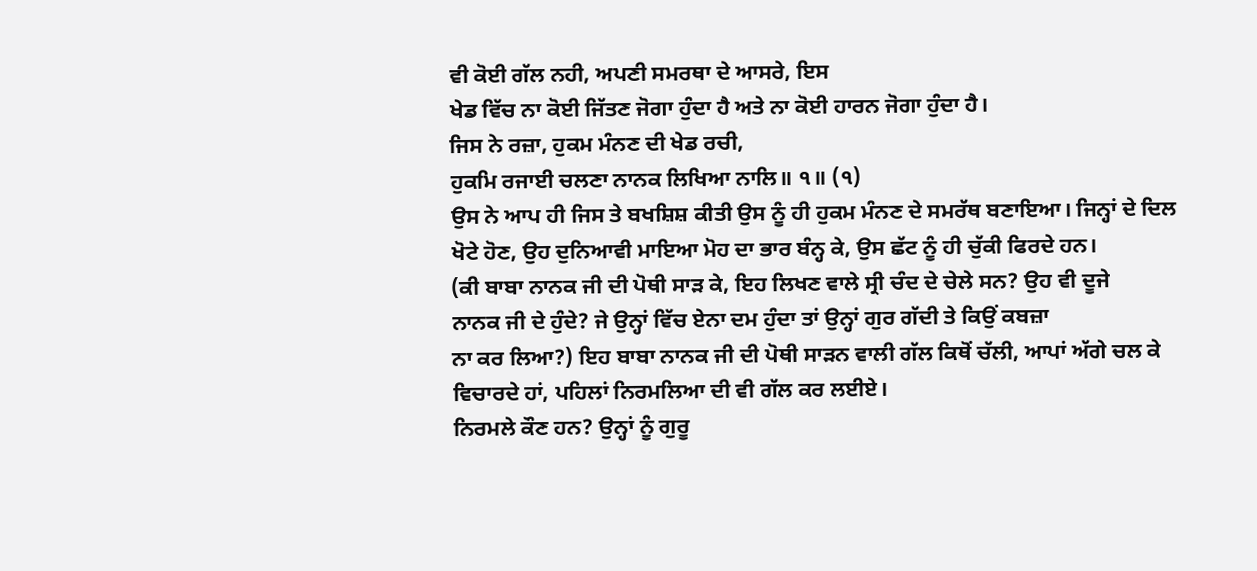ਵੀ ਕੋਈ ਗੱਲ ਨਹੀ, ਅਪਣੀ ਸਮਰਥਾ ਦੇ ਆਸਰੇ, ਇਸ
ਖੇਡ ਵਿੱਚ ਨਾ ਕੋਈ ਜਿੱਤਣ ਜੋਗਾ ਹੁੰਦਾ ਹੈ ਅਤੇ ਨਾ ਕੋਈ ਹਾਰਨ ਜੋਗਾ ਹੁੰਦਾ ਹੈ।
ਜਿਸ ਨੇ ਰਜ਼ਾ, ਹੁਕਮ ਮੰਨਣ ਦੀ ਖੇਡ ਰਚੀ,
ਹੁਕਮਿ ਰਜਾਈ ਚਲਣਾ ਨਾਨਕ ਲਿਖਿਆ ਨਾਲਿ॥ ੧॥ (੧)
ਉਸ ਨੇ ਆਪ ਹੀ ਜਿਸ ਤੇ ਬਖਸ਼ਿਸ਼ ਕੀਤੀ ਉਸ ਨੂੰ ਹੀ ਹੁਕਮ ਮੰਨਣ ਦੇ ਸਮਰੱਥ ਬਣਾਇਆ। ਜਿਨ੍ਹਾਂ ਦੇ ਦਿਲ
ਖੋਟੇ ਹੋਣ, ਉਹ ਦੁਨਿਆਵੀ ਮਾਇਆ ਮੋਹ ਦਾ ਭਾਰ ਬੰਨ੍ਹ ਕੇ, ਉਸ ਛੱਟ ਨੂੰ ਹੀ ਚੁੱਕੀ ਫਿਰਦੇ ਹਨ।
(ਕੀ ਬਾਬਾ ਨਾਨਕ ਜੀ ਦੀ ਪੋਥੀ ਸਾੜ ਕੇ, ਇਹ ਲਿਖਣ ਵਾਲੇ ਸ੍ਰੀ ਚੰਦ ਦੇ ਚੇਲੇ ਸਨ? ਉਹ ਵੀ ਦੂਜੇ
ਨਾਨਕ ਜੀ ਦੇ ਹੁੰਦੇ? ਜੇ ਉਨ੍ਹਾਂ ਵਿੱਚ ਏਨਾ ਦਮ ਹੁੰਦਾ ਤਾਂ ਉਨ੍ਹਾਂ ਗੁਰ ਗੱਦੀ ਤੇ ਕਿਉਂ ਕਬਜ਼ਾ
ਨਾ ਕਰ ਲਿਆ?) ਇਹ ਬਾਬਾ ਨਾਨਕ ਜੀ ਦੀ ਪੋਥੀ ਸਾੜਨ ਵਾਲੀ ਗੱਲ ਕਿਥੋਂ ਚੱਲੀ, ਆਪਾਂ ਅੱਗੇ ਚਲ ਕੇ
ਵਿਚਾਰਦੇ ਹਾਂ, ਪਹਿਲਾਂ ਨਿਰਮਲਿਆ ਦੀ ਵੀ ਗੱਲ ਕਰ ਲਈਏ।
ਨਿਰਮਲੇ ਕੌਣ ਹਨ? ਉਨ੍ਹਾਂ ਨੂੰ ਗੁਰੂ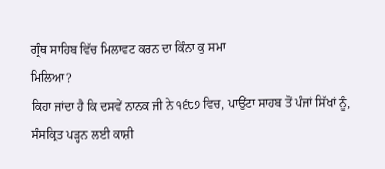ਗ੍ਰੰਥ ਸਾਹਿਬ ਵਿੱਚ ਮਿਲਾਵਟ ਕਰਨ ਦਾ ਕਿੰਨਾ ਕੁ ਸਮਾ
ਮਿਲਿਆ?
ਕਿਹਾ ਜਾਂਦਾ ਹੈ ਕਿ ਦਸਵੇਂ ਨਾਨਕ ਜੀ ਨੇ ੧੬੮੭ ਵਿਚ, ਪਾਉਂਟਾ ਸਾਹਬ ਤੋਂ ਪੰਜਾਂ ਸਿੱਖਾਂ ਨੂੰ,
ਸੰਸਕ੍ਰਿਤ ਪੜ੍ਹਨ ਲਈ ਕਾਸ਼ੀ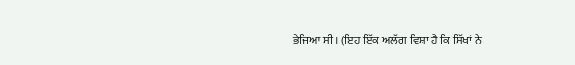ਭੇਜਿਆ ਸੀ। (ਇਹ ਇੱਕ ਅਲੱਗ ਵਿਸ਼ਾ ਹੈ ਕਿ ਸਿੱਖਾਂ ਨੇ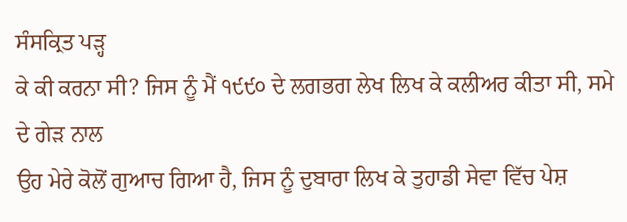ਸੰਸਕ੍ਰਿਤ ਪੜ੍ਹ
ਕੇ ਕੀ ਕਰਨਾ ਸੀ? ਜਿਸ ਨੂੰ ਮੈਂ ੧੯੯੦ ਦੇ ਲਗਭਗ ਲੇਖ ਲਿਖ ਕੇ ਕਲੀਅਰ ਕੀਤਾ ਸੀ, ਸਮੇ ਦੇ ਗੇੜ ਨਾਲ
ਉਹ ਮੇਰੇ ਕੋਲੋਂ ਗੁਆਚ ਗਿਆ ਹੈ, ਜਿਸ ਨੂੰ ਦੁਬਾਰਾ ਲਿਖ ਕੇ ਤੁਹਾਡੀ ਸੇਵਾ ਵਿੱਚ ਪੇਸ਼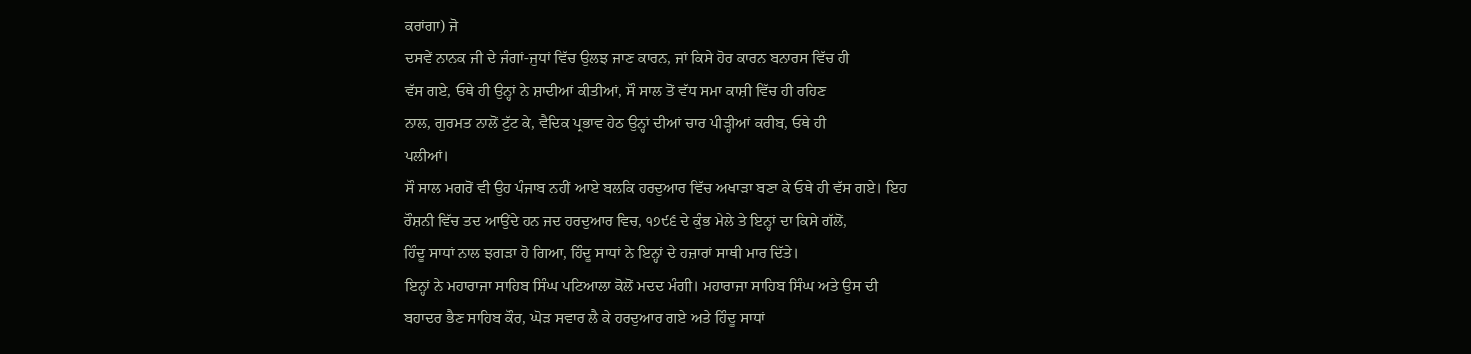ਕਰਾਂਗਾ) ਜੋ
ਦਸਵੇਂ ਨਾਨਕ ਜੀ ਦੇ ਜੰਗਾਂ-ਜੁਧਾਂ ਵਿੱਚ ਉਲਝ ਜਾਣ ਕਾਰਨ, ਜਾਂ ਕਿਸੇ ਹੋਰ ਕਾਰਨ ਬਨਾਰਸ ਵਿੱਚ ਹੀ
ਵੱਸ ਗਏ, ਓਥੇ ਹੀ ਉਨ੍ਹਾਂ ਨੇ ਸ਼ਾਦੀਆਂ ਕੀਤੀਆਂ, ਸੌ ਸਾਲ ਤੋਂ ਵੱਧ ਸਮਾ ਕਾਸ਼ੀ ਵਿੱਚ ਹੀ ਰਹਿਣ
ਨਾਲ, ਗੁਰਮਤ ਨਾਲੋਂ ਟੁੱਟ ਕੇ, ਵੈਦਿਕ ਪ੍ਰਭਾਵ ਹੇਠ ਉਨ੍ਹਾਂ ਦੀਆਂ ਚਾਰ ਪੀੜ੍ਹੀਆਂ ਕਰੀਬ, ਓਥੇ ਹੀ
ਪਲੀਆਂ।
ਸੌ ਸਾਲ ਮਗਰੋਂ ਵੀ ਉਹ ਪੰਜਾਬ ਨਹੀਂ ਆਏ ਬਲਕਿ ਹਰਦੁਆਰ ਵਿੱਚ ਅਖਾੜਾ ਬਣਾ ਕੇ ਓਥੇ ਹੀ ਵੱਸ ਗਏ। ਇਹ
ਰੌਸ਼ਨੀ ਵਿੱਚ ਤਦ ਆਉਂਦੇ ਹਨ ਜਦ ਹਰਦੁਆਰ ਵਿਚ, ੧੭੯੬ ਦੇ ਕੁੰਭ ਮੇਲੇ ਤੇ ਇਨ੍ਹਾਂ ਦਾ ਕਿਸੇ ਗੱਲੋਂ,
ਹਿੰਦੂ ਸਾਧਾਂ ਨਾਲ ਝਗੜਾ ਹੋ ਗਿਆ, ਹਿੰਦੂ ਸਾਧਾਂ ਨੇ ਇਨ੍ਹਾਂ ਦੇ ਹਜ਼ਾਰਾਂ ਸਾਥੀ ਮਾਰ ਦਿੱਤੇ।
ਇਨ੍ਹਾਂ ਨੇ ਮਹਾਰਾਜਾ ਸਾਹਿਬ ਸਿੰਘ ਪਟਿਆਲਾ ਕੋਲੋਂ ਮਦਦ ਮੰਗੀ। ਮਹਾਰਾਜਾ ਸਾਹਿਬ ਸਿੰਘ ਅਤੇ ਉਸ ਦੀ
ਬਹਾਦਰ ਭੈਣ ਸਾਹਿਬ ਕੌਰ, ਘੋੜ ਸਵਾਰ ਲੈ ਕੇ ਹਰਦੁਆਰ ਗਏ ਅਤੇ ਹਿੰਦੂ ਸਾਧਾਂ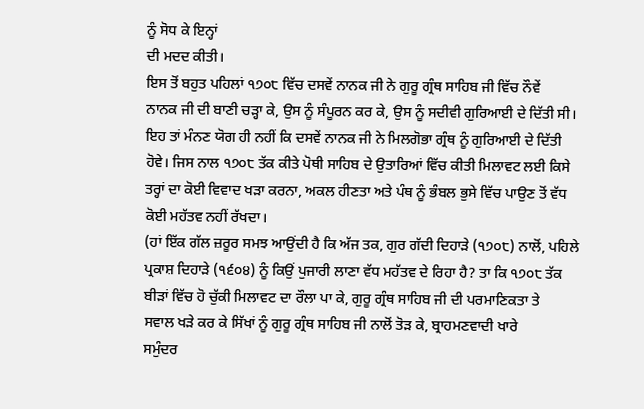ਨੂੰ ਸੋਧ ਕੇ ਇਨ੍ਹਾਂ
ਦੀ ਮਦਦ ਕੀਤੀ।
ਇਸ ਤੋਂ ਬਹੁਤ ਪਹਿਲਾਂ ੧੭੦੮ ਵਿੱਚ ਦਸਵੇਂ ਨਾਨਕ ਜੀ ਨੇ ਗੁਰੂ ਗ੍ਰੰਥ ਸਾਹਿਬ ਜੀ ਵਿੱਚ ਨੌਵੇਂ
ਨਾਨਕ ਜੀ ਦੀ ਬਾਣੀ ਚੜ੍ਹਾ ਕੇ, ਉਸ ਨੂੰ ਸੰਪੂਰਨ ਕਰ ਕੇ, ਉਸ ਨੂੰ ਸਦੀਵੀ ਗੁਰਿਆਈ ਦੇ ਦਿੱਤੀ ਸੀ।
ਇਹ ਤਾਂ ਮੰਨਣ ਯੋਗ ਹੀ ਨਹੀਂ ਕਿ ਦਸਵੇਂ ਨਾਨਕ ਜੀ ਨੇ ਮਿਲਗੋਭਾ ਗ੍ਰੰਥ ਨੂੰ ਗੁਰਿਆਈ ਦੇ ਦਿੱਤੀ
ਹੋਵੇ। ਜਿਸ ਨਾਲ ੧੭੦੮ ਤੱਕ ਕੀਤੇ ਪੋਥੀ ਸਾਹਿਬ ਦੇ ਉਤਾਰਿਆਂ ਵਿੱਚ ਕੀਤੀ ਮਿਲਾਵਟ ਲਈ ਕਿਸੇ
ਤਰ੍ਹਾਂ ਦਾ ਕੋਈ ਵਿਵਾਦ ਖੜਾ ਕਰਨਾ, ਅਕਲ ਹੀਣਤਾ ਅਤੇ ਪੰਥ ਨੂੰ ਭੰਬਲ ਭੁਸੇ ਵਿੱਚ ਪਾਉਣ ਤੋਂ ਵੱਧ
ਕੋਈ ਮਹੱਤਵ ਨਹੀਂ ਰੱਖਦਾ।
(ਹਾਂ ਇੱਕ ਗੱਲ ਜ਼ਰੂਰ ਸਮਝ ਆਉਂਦੀ ਹੈ ਕਿ ਅੱਜ ਤਕ, ਗੁਰ ਗੱਦੀ ਦਿਹਾੜੇ (੧੭੦੮) ਨਾਲੋਂ, ਪਹਿਲੇ
ਪ੍ਰਕਾਸ਼ ਦਿਹਾੜੇ (੧੬੦੪) ਨੂੰ ਕਿਉਂ ਪੁਜਾਰੀ ਲਾਣਾ ਵੱਧ ਮਹੱਤਵ ਦੇ ਰਿਹਾ ਹੈ? ਤਾ ਕਿ ੧੭੦੮ ਤੱਕ
ਬੀੜਾਂ ਵਿੱਚ ਹੋ ਚੁੱਕੀ ਮਿਲਾਵਟ ਦਾ ਰੌਲਾ ਪਾ ਕੇ, ਗੁਰੂ ਗ੍ਰੰਥ ਸਾਹਿਬ ਜੀ ਦੀ ਪਰਮਾਣਿਕਤਾ ਤੇ
ਸਵਾਲ ਖੜੇ ਕਰ ਕੇ ਸਿੱਖਾਂ ਨੂੰ ਗੁਰੂ ਗ੍ਰੰਥ ਸਾਹਿਬ ਜੀ ਨਾਲੋਂ ਤੋੜ ਕੇ, ਬ੍ਰਾਹਮਣਵਾਦੀ ਖਾਰੇ
ਸਮੁੰਦਰ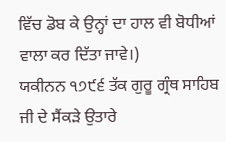ਵਿੱਚ ਡੋਬ ਕੇ ਉਨ੍ਹਾਂ ਦਾ ਹਾਲ ਵੀ ਬੋਧੀਆਂ ਵਾਲਾ ਕਰ ਦਿੱਤਾ ਜਾਵੇ।)
ਯਕੀਨਨ ੧੭੯੬ ਤੱਕ ਗੁਰੂ ਗ੍ਰੰਥ ਸਾਹਿਬ ਜੀ ਦੇ ਸੈਂਕੜੇ ਉਤਾਰੇ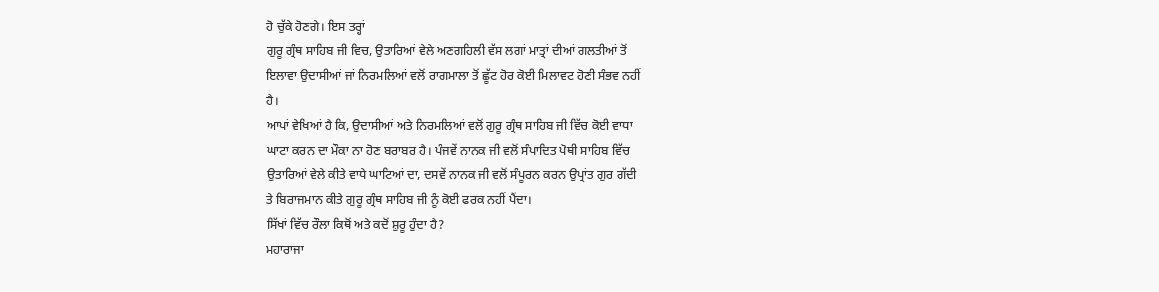ਹੋ ਚੁੱਕੇ ਹੋਣਗੇ। ਇਸ ਤਰ੍ਹਾਂ
ਗੁਰੂ ਗ੍ਰੰਥ ਸਾਹਿਬ ਜੀ ਵਿਚ, ਉਤਾਰਿਆਂ ਵੇਲੇ ਅਣਗਹਿਲੀ ਵੱਸ ਲਗਾਂ ਮਾਤ੍ਰਾਂ ਦੀਆਂ ਗਲਤੀਆਂ ਤੋਂ
ਇਲਾਵਾ ਉਦਾਸੀਆਂ ਜਾਂ ਨਿਰਮਲਿਆਂ ਵਲੋਂ ਰਾਗਮਾਲਾ ਤੋਂ ਛੂੱਟ ਹੋਰ ਕੋਈ ਮਿਲਾਵਟ ਹੋਣੀ ਸੰਭਵ ਨਹੀਂ
ਹੈ।
ਆਪਾਂ ਵੇਖਿਆਂ ਹੈ ਕਿ, ਉਦਾਸੀਆਂ ਅਤੇ ਨਿਰਮਲਿਆਂ ਵਲੋਂ ਗੁਰੂ ਗ੍ਰੰਥ ਸਾਹਿਬ ਜੀ ਵਿੱਚ ਕੋਈ ਵਾਧਾ
ਘਾਟਾ ਕਰਨ ਦਾ ਮੌਕਾ ਨਾ ਹੋਣ ਬਰਾਬਰ ਹੈ। ਪੰਜਵੇਂ ਨਾਨਕ ਜੀ ਵਲੋਂ ਸੰਪਾਦਿਤ ਪੋਥੀ ਸਾਹਿਬ ਵਿੱਚ
ਉਤਾਰਿਆਂ ਵੇਲੇ ਕੀਤੇ ਵਾਧੇ ਘਾਟਿਆਂ ਦਾ, ਦਸਵੇਂ ਨਾਨਕ ਜੀ ਵਲੋਂ ਸੰਪੂਰਨ ਕਰਨ ਉਪ੍ਰਾਂਤ ਗੁਰ ਗੱਦੀ
ਤੇ ਬਿਰਾਜਮਾਨ ਕੀਤੇ ਗੁਰੂ ਗ੍ਰੰਥ ਸਾਹਿਬ ਜੀ ਨੂੰ ਕੋਈ ਫਰਕ ਨਹੀਂ ਪੈਂਦਾ।
ਸਿੱਖਾਂ ਵਿੱਚ ਰੌਲਾ ਕਿਥੋਂ ਅਤੇ ਕਦੋਂ ਸ਼ੁਰੂ ਹੁੰਦਾ ਹੈ?
ਮਹਾਰਾਜਾ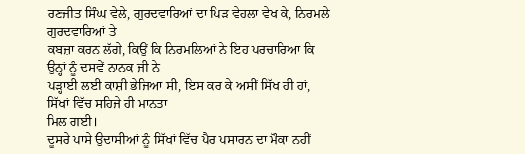ਰਣਜੀਤ ਸਿੰਘ ਵੇਲੇ, ਗੁਰਦਵਾਰਿਆਂ ਦਾ ਪਿੜ ਵੇਹਲਾ ਵੇਖ ਕੇ, ਨਿਰਮਲੇ ਗੁਰਦਵਾਰਿਆਂ ਤੇ
ਕਬਜ਼ਾ ਕਰਨ ਲੱਗੇ, ਕਿਉਂ ਕਿ ਨਿਰਮਲਿਆਂ ਨੇ ਇਹ ਪਰਚਾਰਿਆ ਕਿ ਉਨ੍ਹਾਂ ਨੂੰ ਦਸਵੇਂ ਨਾਨਕ ਜੀ ਨੇ
ਪੜ੍ਹਾਈ ਲਈ ਕਾਸ਼ੀ ਭੇਜਿਆ ਸੀ, ਇਸ ਕਰ ਕੇ ਅਸੀਂ ਸਿੱਖ ਹੀ ਹਾਂ, ਸਿੱਖਾਂ ਵਿੱਚ ਸਹਿਜੇ ਹੀ ਮਾਨਤਾ
ਮਿਲ ਗਈ।
ਦੂਸਰੇ ਪਾਸੇ ਉਦਾਸੀਆਂ ਨੂੰ ਸਿੱਖਾਂ ਵਿੱਚ ਪੈਰ ਪਸਾਰਨ ਦਾ ਮੌਕਾ ਨਹੀਂ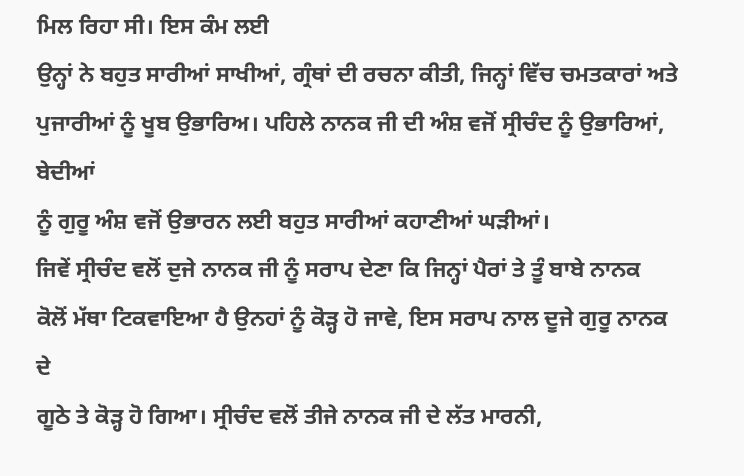ਮਿਲ ਰਿਹਾ ਸੀ। ਇਸ ਕੰਮ ਲਈ
ਉਨ੍ਹਾਂ ਨੇ ਬਹੁਤ ਸਾਰੀਆਂ ਸਾਖੀਆਂ, ਗ੍ਰੰਥਾਂ ਦੀ ਰਚਨਾ ਕੀਤੀ, ਜਿਨ੍ਹਾਂ ਵਿੱਚ ਚਮਤਕਾਰਾਂ ਅਤੇ
ਪੁਜਾਰੀਆਂ ਨੂੰ ਖੂਬ ਉਭਾਰਿਅ। ਪਹਿਲੇ ਨਾਨਕ ਜੀ ਦੀ ਅੰਸ਼ ਵਜੋਂ ਸ੍ਰੀਚੰਦ ਨੂੰ ਉਭਾਰਿਆਂ, ਬੇਦੀਆਂ
ਨੂੰ ਗੁਰੂ ਅੰਸ਼ ਵਜੋਂ ਉਭਾਰਨ ਲਈ ਬਹੁਤ ਸਾਰੀਆਂ ਕਹਾਣੀਆਂ ਘੜੀਆਂ।
ਜਿਵੇਂ ਸ੍ਰੀਚੰਦ ਵਲੋਂ ਦੁਜੇ ਨਾਨਕ ਜੀ ਨੂੰ ਸਰਾਪ ਦੇਣਾ ਕਿ ਜਿਨ੍ਹਾਂ ਪੈਰਾਂ ਤੇ ਤੂੰ ਬਾਬੇ ਨਾਨਕ
ਕੋਲੋਂ ਮੱਥਾ ਟਿਕਵਾਇਆ ਹੈ ਉਨਹਾਂ ਨੂੰ ਕੋੜ੍ਹ ਹੋ ਜਾਵੇ, ਇਸ ਸਰਾਪ ਨਾਲ ਦੂਜੇ ਗੁਰੂ ਨਾਨਕ ਦੇ
ਗੂਠੇ ਤੇ ਕੋੜ੍ਹ ਹੋ ਗਿਆ। ਸ੍ਰੀਚੰਦ ਵਲੋਂ ਤੀਜੇ ਨਾਨਕ ਜੀ ਦੇ ਲੱਤ ਮਾਰਨੀ,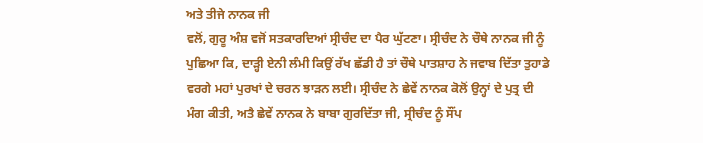ਅਤੇ ਤੀਜੇ ਨਾਨਕ ਜੀ
ਵਲੋਂ, ਗੁਰੂ ਅੰਸ਼ ਵਜੋਂ ਸਤਕਾਰਦਿਆਂ ਸ੍ਰੀਚੰਦ ਦਾ ਪੈਰ ਘੁੱਟਣਾ। ਸ੍ਰੀਚੰਦ ਨੇ ਚੌਥੇ ਨਾਨਕ ਜੀ ਨੂੰ
ਪੁਛਿਆ ਕਿ, ਦਾੜ੍ਹੀ ਏਨੀ ਲੰਮੀ ਕਿਉਂ ਰੱਖ ਛੱਡੀ ਹੈ ਤਾਂ ਚੌਥੇ ਪਾਤਸ਼ਾਹ ਨੇ ਜਵਾਬ ਦਿੱਤਾ ਤੁਹਾਡੇ
ਵਰਗੇ ਮਹਾਂ ਪੁਰਖਾਂ ਦੇ ਚਰਨ ਝਾੜਨ ਲਈ। ਸ੍ਰੀਚੰਦ ਨੇ ਛੇਵੇਂ ਨਾਨਕ ਕੋਲੋਂ ਉਨ੍ਹਾਂ ਦੇ ਪੁਤ੍ਰ ਦੀ
ਮੰਗ ਕੀਤੀ, ਅਤੈ ਛੇਵੇਂ ਨਾਨਕ ਨੇ ਬਾਬਾ ਗੁਰਦਿੱਤਾ ਜੀ, ਸ੍ਰੀਚੰਦ ਨੂੰ ਸੌਂਪ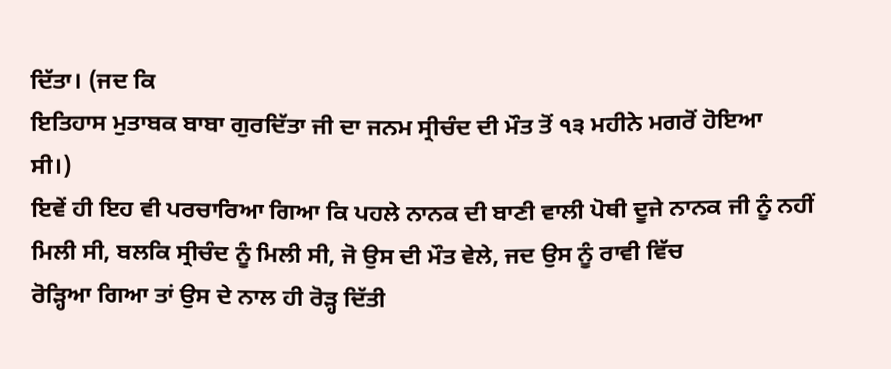ਦਿੱਤਾ। (ਜਦ ਕਿ
ਇਤਿਹਾਸ ਮੁਤਾਬਕ ਬਾਬਾ ਗੁਰਦਿੱਤਾ ਜੀ ਦਾ ਜਨਮ ਸ੍ਰੀਚੰਦ ਦੀ ਮੌਤ ਤੋਂ ੧੩ ਮਹੀਨੇ ਮਗਰੋਂ ਹੋਇਆ
ਸੀ।)
ਇਵੇਂ ਹੀ ਇਹ ਵੀ ਪਰਚਾਰਿਆ ਗਿਆ ਕਿ ਪਹਲੇ ਨਾਨਕ ਦੀ ਬਾਣੀ ਵਾਲੀ ਪੋਥੀ ਦੂਜੇ ਨਾਨਕ ਜੀ ਨੂੰ ਨਹੀਂ
ਮਿਲੀ ਸੀ, ਬਲਕਿ ਸ੍ਰੀਚੰਦ ਨੂੰ ਮਿਲੀ ਸੀ, ਜੋ ਉਸ ਦੀ ਮੌਤ ਵੇਲੇ, ਜਦ ਉਸ ਨੂੰ ਰਾਵੀ ਵਿੱਚ
ਰੋੜ੍ਹਿਆ ਗਿਆ ਤਾਂ ਉਸ ਦੇ ਨਾਲ ਹੀ ਰੋੜ੍ਹ ਦਿੱਤੀ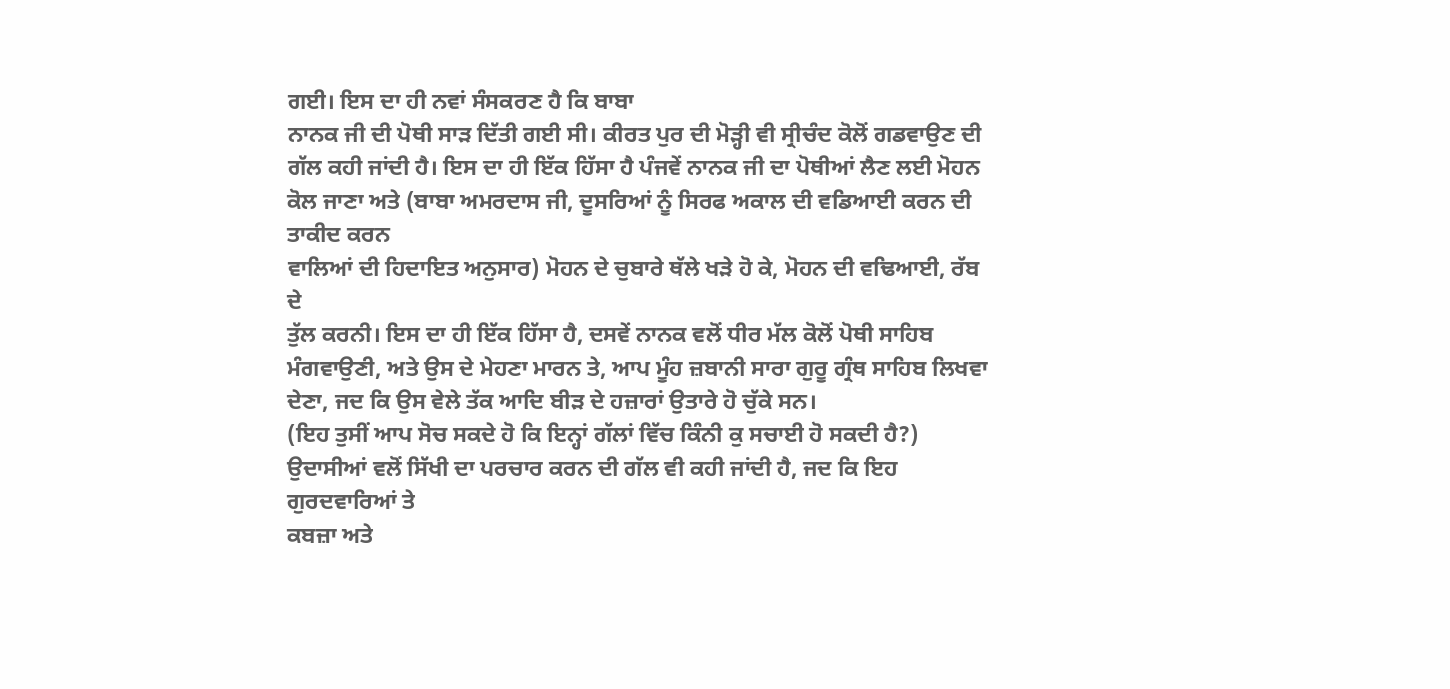ਗਈ। ਇਸ ਦਾ ਹੀ ਨਵਾਂ ਸੰਸਕਰਣ ਹੈ ਕਿ ਬਾਬਾ
ਨਾਨਕ ਜੀ ਦੀ ਪੋਥੀ ਸਾੜ ਦਿੱਤੀ ਗਈ ਸੀ। ਕੀਰਤ ਪੁਰ ਦੀ ਮੋੜ੍ਹੀ ਵੀ ਸ੍ਰੀਚੰਦ ਕੋਲੋਂ ਗਡਵਾਉਣ ਦੀ
ਗੱਲ ਕਹੀ ਜਾਂਦੀ ਹੈ। ਇਸ ਦਾ ਹੀ ਇੱਕ ਹਿੱਸਾ ਹੈ ਪੰਜਵੇਂ ਨਾਨਕ ਜੀ ਦਾ ਪੋਥੀਆਂ ਲੈਣ ਲਈ ਮੋਹਨ
ਕੋਲ ਜਾਣਾ ਅਤੇ (ਬਾਬਾ ਅਮਰਦਾਸ ਜੀ, ਦੂਸਰਿਆਂ ਨੂੰ ਸਿਰਫ ਅਕਾਲ ਦੀ ਵਡਿਆਈ ਕਰਨ ਦੀ ਤਾਕੀਦ ਕਰਨ
ਵਾਲਿਆਂ ਦੀ ਹਿਦਾਇਤ ਅਨੁਸਾਰ) ਮੋਹਨ ਦੇ ਚੁਬਾਰੇ ਥੱਲੇ ਖੜੇ ਹੋ ਕੇ, ਮੋਹਨ ਦੀ ਵਢਿਆਈ, ਰੱਬ ਦੇ
ਤੁੱਲ ਕਰਨੀ। ਇਸ ਦਾ ਹੀ ਇੱਕ ਹਿੱਸਾ ਹੈ, ਦਸਵੇਂ ਨਾਨਕ ਵਲੋਂ ਧੀਰ ਮੱਲ ਕੋਲੋਂ ਪੋਥੀ ਸਾਹਿਬ
ਮੰਗਵਾਉਣੀ, ਅਤੇ ਉਸ ਦੇ ਮੇਹਣਾ ਮਾਰਨ ਤੇ, ਆਪ ਮੂੰਹ ਜ਼ਬਾਨੀ ਸਾਰਾ ਗੁਰੂ ਗ੍ਰੰਥ ਸਾਹਿਬ ਲਿਖਵਾ
ਦੇਣਾ, ਜਦ ਕਿ ਉਸ ਵੇਲੇ ਤੱਕ ਆਦਿ ਬੀੜ ਦੇ ਹਜ਼ਾਰਾਂ ਉਤਾਰੇ ਹੋ ਚੁੱਕੇ ਸਨ।
(ਇਹ ਤੁਸੀਂ ਆਪ ਸੋਚ ਸਕਦੇ ਹੋ ਕਿ ਇਨ੍ਹਾਂ ਗੱਲਾਂ ਵਿੱਚ ਕਿੰਨੀ ਕੁ ਸਚਾਈ ਹੋ ਸਕਦੀ ਹੈ?)
ਉਦਾਸੀਆਂ ਵਲੋਂ ਸਿੱਖੀ ਦਾ ਪਰਚਾਰ ਕਰਨ ਦੀ ਗੱਲ ਵੀ ਕਹੀ ਜਾਂਦੀ ਹੈ, ਜਦ ਕਿ ਇਹ ਗੁਰਦਵਾਰਿਆਂ ਤੇ
ਕਬਜ਼ਾ ਅਤੇ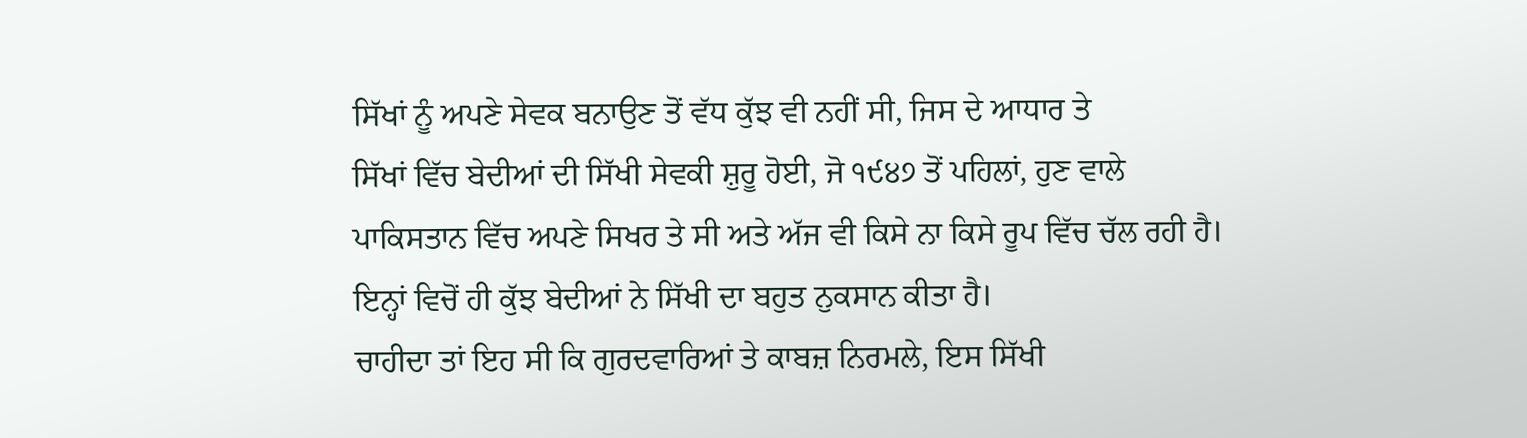ਸਿੱਖਾਂ ਨੂੰ ਅਪਣੇ ਸੇਵਕ ਬਨਾਉਣ ਤੋਂ ਵੱਧ ਕੁੱਝ ਵੀ ਨਹੀਂ ਸੀ, ਜਿਸ ਦੇ ਆਧਾਰ ਤੇ
ਸਿੱਖਾਂ ਵਿੱਚ ਬੇਦੀਆਂ ਦੀ ਸਿੱਖੀ ਸੇਵਕੀ ਸ਼ੁਰੂ ਹੋਈ, ਜੋ ੧੯੪੭ ਤੋਂ ਪਹਿਲਾਂ, ਹੁਣ ਵਾਲੇ
ਪਾਕਿਸਤਾਨ ਵਿੱਚ ਅਪਣੇ ਸਿਖਰ ਤੇ ਸੀ ਅਤੇ ਅੱਜ ਵੀ ਕਿਸੇ ਨਾ ਕਿਸੇ ਰੂਪ ਵਿੱਚ ਚੱਲ ਰਹੀ ਹੈ।
ਇਨ੍ਹਾਂ ਵਿਚੋਂ ਹੀ ਕੁੱਝ ਬੇਦੀਆਂ ਨੇ ਸਿੱਖੀ ਦਾ ਬਹੁਤ ਨੁਕਸਾਨ ਕੀਤਾ ਹੈ।
ਚਾਹੀਦਾ ਤਾਂ ਇਹ ਸੀ ਕਿ ਗੁਰਦਵਾਰਿਆਂ ਤੇ ਕਾਬਜ਼ ਨਿਰਮਲੇ, ਇਸ ਸਿੱਖੀ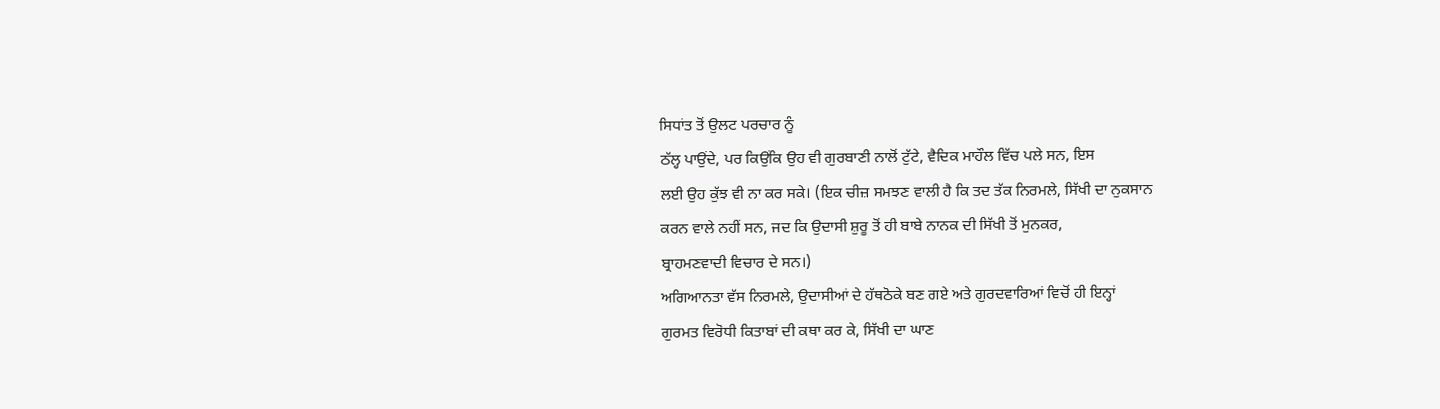ਸਿਧਾਂਤ ਤੋਂ ਉਲਟ ਪਰਚਾਰ ਨੂੰ
ਠੱਲ੍ਹ ਪਾਉਂਦੇ, ਪਰ ਕਿਉਂਕਿ ਉਹ ਵੀ ਗੁਰਬਾਣੀ ਨਾਲੋਂ ਟੁੱਟੇ, ਵੈਦਿਕ ਮਾਹੌਲ ਵਿੱਚ ਪਲੇ ਸਨ, ਇਸ
ਲਈ ਉਹ ਕੁੱਝ ਵੀ ਨਾ ਕਰ ਸਕੇ। (ਇਕ ਚੀਜ਼ ਸਮਝਣ ਵਾਲੀ ਹੈ ਕਿ ਤਦ ਤੱਕ ਨਿਰਮਲੇ, ਸਿੱਖੀ ਦਾ ਨੁਕਸਾਨ
ਕਰਨ ਵਾਲੇ ਨਹੀਂ ਸਨ, ਜਦ ਕਿ ਉਦਾਸੀ ਸ਼ੁਰੂ ਤੋਂ ਹੀ ਬਾਬੇ ਨਾਨਕ ਦੀ ਸਿੱਖੀ ਤੋਂ ਮੁਨਕਰ,
ਬ੍ਰਾਹਮਣਵਾਦੀ ਵਿਚਾਰ ਦੇ ਸਨ।)
ਅਗਿਆਨਤਾ ਵੱਸ ਨਿਰਮਲੇ, ਉਦਾਸੀਆਂ ਦੇ ਹੱਥਠੋਕੇ ਬਣ ਗਏ ਅਤੇ ਗੁਰਦਵਾਰਿਆਂ ਵਿਚੋਂ ਹੀ ਇਨ੍ਹਾਂ
ਗੁਰਮਤ ਵਿਰੋਧੀ ਕਿਤਾਬਾਂ ਦੀ ਕਥਾ ਕਰ ਕੇ, ਸਿੱਖੀ ਦਾ ਘਾਣ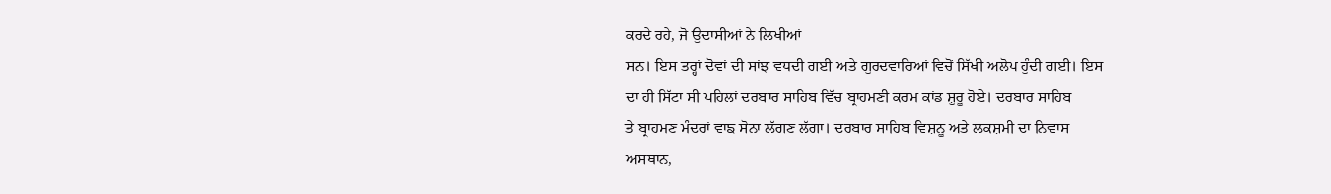ਕਰਦੇ ਰਹੇ, ਜੋ ਉਦਾਸੀਆਂ ਨੇ ਲਿਖੀਆਂ
ਸਨ। ਇਸ ਤਰ੍ਹਾਂ ਦੋਵਾਂ ਦੀ ਸਾਂਝ ਵਧਦੀ ਗਈ ਅਤੇ ਗੁਰਦਵਾਰਿਆਂ ਵਿਚੋਂ ਸਿੱਖੀ ਅਲੋਪ ਹੁੰਦੀ ਗਈ। ਇਸ
ਦਾ ਹੀ ਸਿੱਟਾ ਸੀ ਪਹਿਲਾਂ ਦਰਬਾਰ ਸਾਹਿਬ ਵਿੱਚ ਬ੍ਰਾਹਮਣੀ ਕਰਮ ਕਾਂਡ ਸ਼ੁਰੂ ਹੋਏ। ਦਰਬਾਰ ਸਾਹਿਬ
ਤੇ ਬ੍ਰਾਹਮਣ ਮੰਦਰਾਂ ਵਾਙ ਸੋਨਾ ਲੱਗਣ ਲੱਗਾ। ਦਰਬਾਰ ਸਾਹਿਬ ਵਿਸ਼ਨੂ ਅਤੇ ਲਕਸ਼ਮੀ ਦਾ ਨਿਵਾਸ
ਅਸਥਾਨ,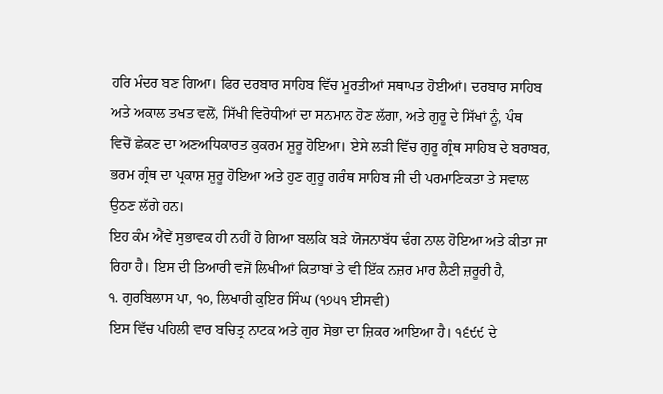ਹਰਿ ਮੰਦਰ ਬਣ ਗਿਆ। ਫਿਰ ਦਰਬਾਰ ਸਾਹਿਬ ਵਿੱਚ ਮੂਰਤੀਆਂ ਸਥਾਪਤ ਹੋਈਆਂ। ਦਰਬਾਰ ਸਾਹਿਬ
ਅਤੇ ਅਕਾਲ ਤਖਤ ਵਲੋਂ, ਸਿੱਖੀ ਵਿਰੋਧੀਆਂ ਦਾ ਸਨਮਾਨ ਹੋਣ ਲੱਗਾ, ਅਤੇ ਗੁਰੂ ਦੇ ਸਿੱਖਾਂ ਨੂੰ, ਪੰਥ
ਵਿਚੋਂ ਛੇਕਣ ਦਾ ਅਣਅਧਿਕਾਰਤ ਕੁਕਰਮ ਸ਼ੁਰੂ ਹੋਇਆ। ਏਸੇ ਲੜੀ ਵਿੱਚ ਗੁਰੂ ਗ੍ਰੰਥ ਸਾਹਿਬ ਦੇ ਬਰਾਬਰ,
ਭਰਮ ਗ੍ਰੰਥ ਦਾ ਪ੍ਰਕਾਸ਼ ਸ਼ੁਰੂ ਹੋਇਆ ਅਤੇ ਹੁਣ ਗੁਰੂ ਗਰੰਥ ਸਾਹਿਬ ਜੀ ਦੀ ਪਰਮਾਣਿਕਤਾ ਤੇ ਸਵਾਲ
ਉਠਣ ਲੱਗੇ ਹਨ।
ਇਹ ਕੰਮ ਐਂਵੇਂ ਸੁਭਾਵਕ ਹੀ ਨਹੀਂ ਹੋ ਗਿਆ ਬਲਕਿ ਬੜੇ ਯੋਜਨਾਬੱਧ ਢੰਗ ਨਾਲ ਹੋਇਆ ਅਤੇ ਕੀਤਾ ਜਾ
ਰਿਹਾ ਹੈ। ਇਸ ਦੀ ਤਿਆਰੀ ਵਜੋਂ ਲਿਖੀਆਂ ਕਿਤਾਬਾਂ ਤੇ ਵੀ ਇੱਕ ਨਜ਼ਰ ਮਾਰ ਲੈਣੀ ਜ਼ਰੂਰੀ ਹੈ,
੧. ਗੁਰਬਿਲਾਸ ਪਾ, ੧੦, ਲਿਖਾਰੀ ਕੁਇਰ ਸਿੰਘ (੧੭੫੧ ਈਸਵੀ)
ਇਸ ਵਿੱਚ ਪਹਿਲੀ ਵਾਰ ਬਚਿਤ੍ਰ ਨਾਟਕ ਅਤੇ ਗੁਰ ਸੋਭਾ ਦਾ ਜ਼ਿਕਰ ਆਇਆ ਹੈ। ੧੬੯੯ ਦੇ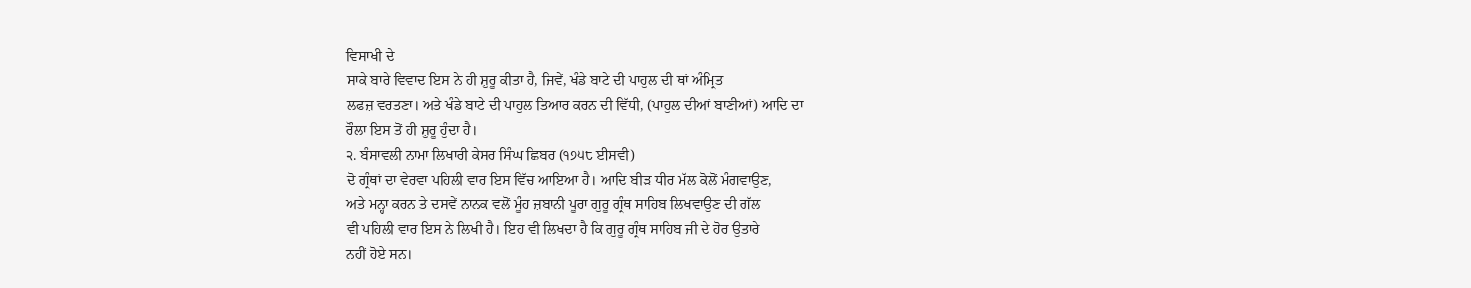ਵਿਸਾਖੀ ਦੇ
ਸਾਕੇ ਬਾਰੇ ਵਿਵਾਦ ਇਸ ਨੇ ਹੀ ਸ਼ੁਰੂ ਕੀਤਾ ਹੈ, ਜਿਵੇਂ, ਖੰਡੇ ਬਾਟੇ ਦੀ ਪਾਹੁਲ ਦੀ ਥਾਂ ਅੰਮ੍ਰਿਤ
ਲਫਜ਼ ਵਰਤਣਾ। ਅਤੇ ਖੰਡੇ ਬਾਟੇ ਦੀ ਪਾਹੁਲ ਤਿਆਰ ਕਰਨ ਦੀ ਵਿੱਧੀ, (ਪਾਹੁਲ ਦੀਆਂ ਬਾਣੀਆਂ) ਆਦਿ ਦਾ
ਰੌਲਾ ਇਸ ਤੋਂ ਹੀ ਸ਼ੁਰੂ ਹੁੰਦਾ ਹੈ।
੨. ਬੰਸਾਵਲੀ ਨਾਮਾ ਲਿਖਾਰੀ ਕੇਸਰ ਸਿੰਘ ਛਿਬਰ (੧੭੫੮ ਈਸਵੀ)
ਦੋ ਗ੍ਰੰਥਾਂ ਦਾ ਵੇਰਵਾ ਪਹਿਲੀ ਵਾਰ ਇਸ ਵਿੱਚ ਆਇਆ ਹੈ। ਆਦਿ ਬੀੜ ਧੀਰ ਮੱਲ ਕੋਲੋਂ ਮੰਗਵਾਉਣ,
ਅਤੇ ਮਨ੍ਹਾ ਕਰਨ ਤੇ ਦਸਵੇਂ ਨਾਨਕ ਵਲੋਂ ਮੂੰਹ ਜ਼ਬਾਨੀ ਪੂਰਾ ਗੁਰੂ ਗ੍ਰੰਥ ਸਾਹਿਬ ਲਿਖਵਾਉਣ ਦੀ ਗੱਲ
ਵੀ ਪਹਿਲੀ ਵਾਰ ਇਸ ਨੇ ਲਿਖੀ ਹੈ। ਇਹ ਵੀ ਲਿਖਦਾ ਹੈ ਕਿ ਗੁਰੂ ਗ੍ਰੰਥ ਸਾਹਿਬ ਜੀ ਦੇ ਹੋਰ ਉਤਾਰੇ
ਨਹੀਂ ਹੋਏ ਸਨ।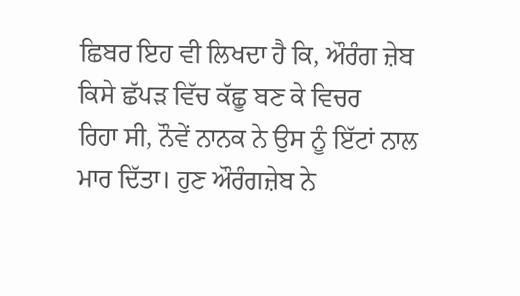ਛਿਬਰ ਇਹ ਵੀ ਲਿਖਦਾ ਹੈ ਕਿ, ਔਰੰਗ ਜ਼ੇਬ ਕਿਸੇ ਛੱਪੜ ਵਿੱਚ ਕੱਛੂ ਬਣ ਕੇ ਵਿਚਰ
ਰਿਹਾ ਸੀ, ਨੌਵੇਂ ਨਾਨਕ ਨੇ ਉਸ ਨੂੰ ਇੱਟਾਂ ਨਾਲ ਮਾਰ ਦਿੱਤਾ। ਹੁਣ ਔਰੰਗਜ਼ੇਬ ਨੇ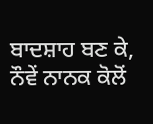ਬਾਦਸ਼ਾਹ ਬਣ ਕੇ,
ਨੌਵੇਂ ਨਾਨਕ ਕੋਲੋਂ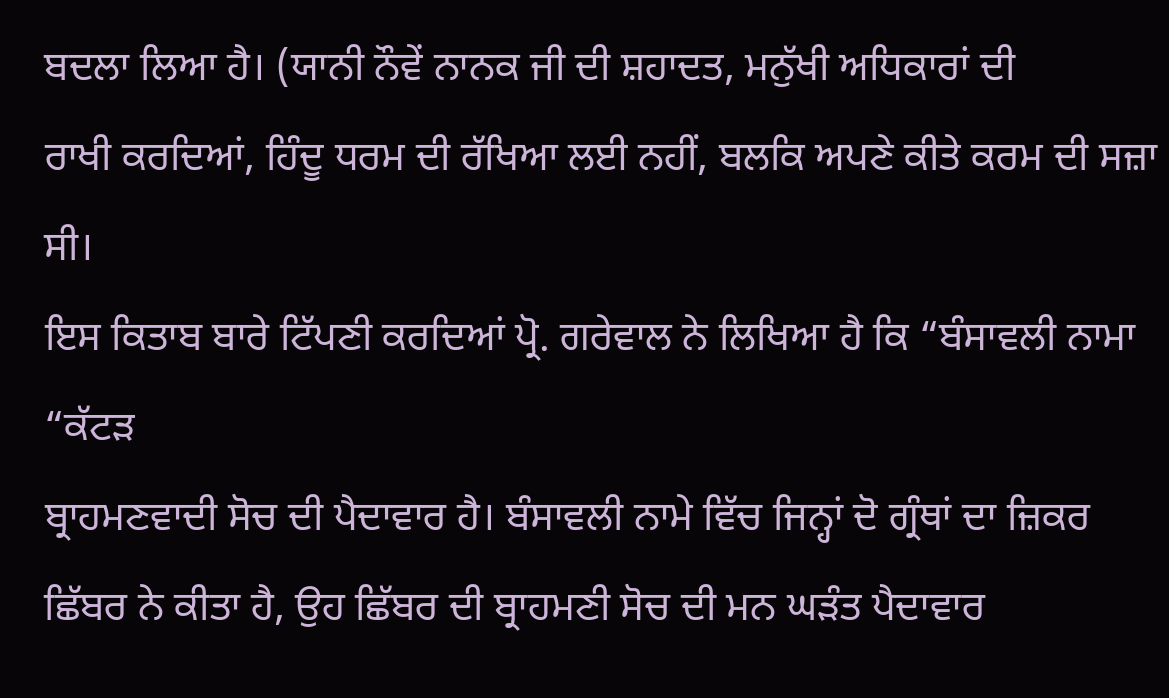ਬਦਲਾ ਲਿਆ ਹੈ। (ਯਾਨੀ ਨੌਵੇਂ ਨਾਨਕ ਜੀ ਦੀ ਸ਼ਹਾਦਤ, ਮਨੁੱਖੀ ਅਧਿਕਾਰਾਂ ਦੀ
ਰਾਖੀ ਕਰਦਿਆਂ, ਹਿੰਦੂ ਧਰਮ ਦੀ ਰੱਖਿਆ ਲਈ ਨਹੀਂ, ਬਲਕਿ ਅਪਣੇ ਕੀਤੇ ਕਰਮ ਦੀ ਸਜ਼ਾ ਸੀ।
ਇਸ ਕਿਤਾਬ ਬਾਰੇ ਟਿੱਪਣੀ ਕਰਦਿਆਂ ਪ੍ਰੋ. ਗਰੇਵਾਲ ਨੇ ਲਿਖਿਆ ਹੈ ਕਿ “ਬੰਸਾਵਲੀ ਨਾਮਾ “ਕੱਟੜ
ਬ੍ਰਾਹਮਣਵਾਦੀ ਸੋਚ ਦੀ ਪੈਦਾਵਾਰ ਹੈ। ਬੰਸਾਵਲੀ ਨਾਮੇ ਵਿੱਚ ਜਿਨ੍ਹਾਂ ਦੋ ਗ੍ਰੰਥਾਂ ਦਾ ਜ਼ਿਕਰ
ਛਿੱਬਰ ਨੇ ਕੀਤਾ ਹੈ, ਉਹ ਛਿੱਬਰ ਦੀ ਬ੍ਰਾਹਮਣੀ ਸੋਚ ਦੀ ਮਨ ਘੜੰਤ ਪੈਦਾਵਾਰ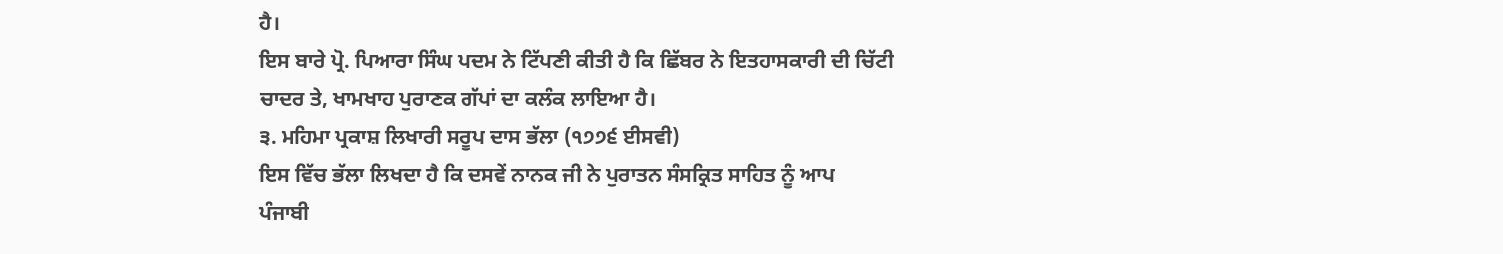ਹੈ।
ਇਸ ਬਾਰੇ ਪ੍ਰੋ. ਪਿਆਰਾ ਸਿੰਘ ਪਦਮ ਨੇ ਟਿੱਪਣੀ ਕੀਤੀ ਹੈ ਕਿ ਛਿੱਬਰ ਨੇ ਇਤਹਾਸਕਾਰੀ ਦੀ ਚਿੱਟੀ
ਚਾਦਰ ਤੇ, ਖਾਮਖਾਹ ਪੁਰਾਣਕ ਗੱਪਾਂ ਦਾ ਕਲੰਕ ਲਾਇਆ ਹੈ।
੩. ਮਹਿਮਾ ਪ੍ਰਕਾਸ਼ ਲਿਖਾਰੀ ਸਰੂਪ ਦਾਸ ਭੱਲਾ (੧੭੭੬ ਈਸਵੀ)
ਇਸ ਵਿੱਚ ਭੱਲਾ ਲਿਖਦਾ ਹੈ ਕਿ ਦਸਵੇਂ ਨਾਨਕ ਜੀ ਨੇ ਪੁਰਾਤਨ ਸੰਸਕ੍ਰਿਤ ਸਾਹਿਤ ਨੂੰ ਆਪ
ਪੰਜਾਬੀ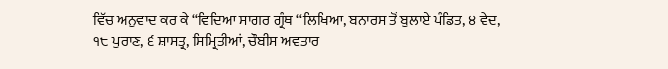ਵਿੱਚ ਅਨੁਵਾਦ ਕਰ ਕੇ “ਵਿਦਿਆ ਸਾਗਰ ਗ੍ਰੰਥ “ਲਿਖਿਆ, ਬਨਾਰਸ ਤੋਂ ਬੁਲਾਏ ਪੰਡਿਤ, ੪ ਵੇਦ,
੧੮ ਪੁਰਾਣ, ੬ ਸ਼ਾਸਤ੍ਰ, ਸਿਮ੍ਰਿਤੀਆਂ, ਚੌਬੀਸ ਅਵਤਾਰ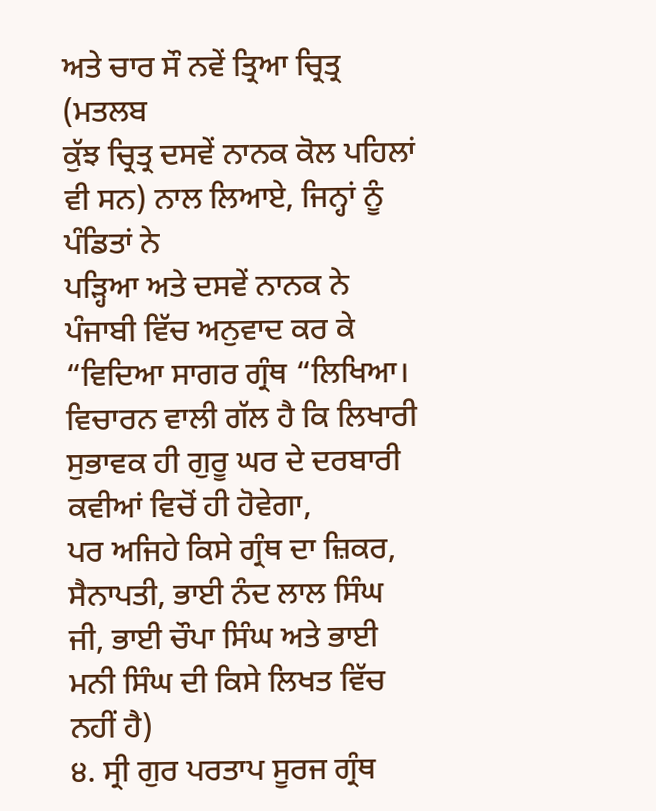ਅਤੇ ਚਾਰ ਸੌ ਨਵੇਂ ਤ੍ਰਿਆ ਚ੍ਰਿਤ੍ਰ (ਮਤਲਬ
ਕੁੱਝ ਚ੍ਰਿਤ੍ਰ ਦਸਵੇਂ ਨਾਨਕ ਕੋਲ ਪਹਿਲਾਂ ਵੀ ਸਨ) ਨਾਲ ਲਿਆਏ, ਜਿਨ੍ਹਾਂ ਨੂੰ ਪੰਡਿਤਾਂ ਨੇ
ਪੜ੍ਹਿਆ ਅਤੇ ਦਸਵੇਂ ਨਾਨਕ ਨੇ ਪੰਜਾਬੀ ਵਿੱਚ ਅਨੁਵਾਦ ਕਰ ਕੇ “ਵਿਦਿਆ ਸਾਗਰ ਗ੍ਰੰਥ “ਲਿਖਿਆ।
ਵਿਚਾਰਨ ਵਾਲੀ ਗੱਲ ਹੈ ਕਿ ਲਿਖਾਰੀ ਸੁਭਾਵਕ ਹੀ ਗੁਰੂ ਘਰ ਦੇ ਦਰਬਾਰੀ ਕਵੀਆਂ ਵਿਚੋਂ ਹੀ ਹੋਵੇਗਾ,
ਪਰ ਅਜਿਹੇ ਕਿਸੇ ਗ੍ਰੰਥ ਦਾ ਜ਼ਿਕਰ, ਸੈਨਾਪਤੀ, ਭਾਈ ਨੰਦ ਲਾਲ ਸਿੰਘ ਜੀ, ਭਾਈ ਚੌਪਾ ਸਿੰਘ ਅਤੇ ਭਾਈ
ਮਨੀ ਸਿੰਘ ਦੀ ਕਿਸੇ ਲਿਖਤ ਵਿੱਚ ਨਹੀਂ ਹੈ)
੪. ਸ੍ਰੀ ਗੁਰ ਪਰਤਾਪ ਸੂਰਜ ਗ੍ਰੰਥ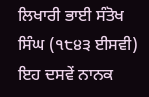ਲਿਖਾਰੀ ਭਾਈ ਸੰਤੋਖ ਸਿੰਘ (੧੮੪੩ ਈਸਵੀ)
ਇਹ ਦਸਵੇਂ ਨਾਨਕ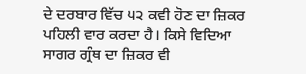ਦੇ ਦਰਬਾਰ ਵਿੱਚ ੫੨ ਕਵੀ ਹੋਣ ਦਾ ਜ਼ਿਕਰ ਪਹਿਲੀ ਵਾਰ ਕਰਦਾ ਹੈ। ਕਿਸੇ ਵਿਦਿਆ
ਸਾਗਰ ਗ੍ਰੰਥ ਦਾ ਜ਼ਿਕਰ ਵੀ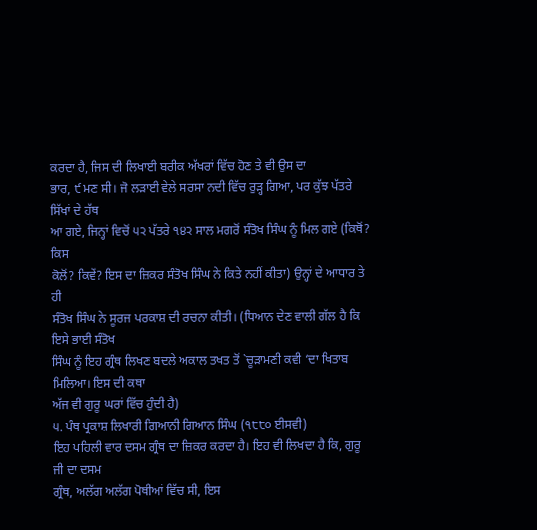ਕਰਦਾ ਹੈ, ਜਿਸ ਦੀ ਲਿਖਾਈ ਬਰੀਕ ਅੱਖਰਾਂ ਵਿੱਚ ਹੋਣ ਤੇ ਵੀ ਉਸ ਦਾ
ਭਾਰ, ੯ ਮਣ ਸੀ। ਜੋ ਲੜਾਈ ਵੇਲੇ ਸਰਸਾ ਨਦੀ ਵਿੱਚ ਰੁੜ੍ਹ ਗਿਆ, ਪਰ ਕੁੱਝ ਪੱਤਰੇ ਸਿੱਖਾਂ ਦੇ ਹੱਥ
ਆ ਗਏ, ਜਿਨ੍ਹਾਂ ਵਿਚੋਂ ੫੨ ਪੱਤਰੇ ੧੪੨ ਸਾਲ ਮਗਰੋਂ ਸੰਤੋਖ ਸਿੰਘ ਨੂੰ ਮਿਲ ਗਏ (ਕਿਥੋਂ? ਕਿਸ
ਕੋਲੋਂ? ਕਿਵੇਂ? ਇਸ ਦਾ ਜ਼ਿਕਰ ਸੰਤੋਖ ਸਿੰਘ ਨੇ ਕਿਤੇ ਨਹੀਂ ਕੀਤਾ) ਉਨ੍ਹਾਂ ਦੇ ਆਧਾਰ ਤੇ ਹੀ
ਸੰਤੋਖ ਸਿੰਘ ਨੇ ਸੂਰਜ ਪਰਕਾਸ਼ ਦੀ ਰਚਨਾ ਕੀਤੀ। (ਧਿਆਨ ਦੇਣ ਵਾਲੀ ਗੱਲ ਹੈ ਕਿ ਇਸੇ ਭਾਈ ਸੰਤੋਖ
ਸਿੰਘ ਨੂੰ ਇਹ ਗ੍ਰੰਥ ਲਿਖਣ ਬਦਲੇ ਅਕਾਲ ਤਖਤ ਤੋਂ `ਚੂੜਾਮਣੀ ਕਵੀ ‘ਦਾ ਖਿਤਾਬ ਮਿਲਿਆ। ਇਸ ਦੀ ਕਥਾ
ਅੱਜ ਵੀ ਗੁਰੂ ਘਰਾਂ ਵਿੱਚ ਹੁੰਦੀ ਹੈ)
੫. ਪੰਥ ਪ੍ਰਕਾਸ਼ ਲਿਖਾਰੀ ਗਿਆਨੀ ਗਿਆਨ ਸਿੰਘ (੧੮੮੦ ਈਸਵੀ)
ਇਹ ਪਹਿਲੀ ਵਾਰ ਦਸਮ ਗ੍ਰੰਥ ਦਾ ਜ਼ਿਕਰ ਕਰਦਾ ਹੈ। ਇਹ ਵੀ ਲਿਖਦਾ ਹੈ ਕਿ, ਗੁਰੂ ਜੀ ਦਾ ਦਸਮ
ਗ੍ਰੰਥ, ਅਲੱਗ ਅਲੱਗ ਪੋਥੀਆਂ ਵਿੱਚ ਸੀ, ਇਸ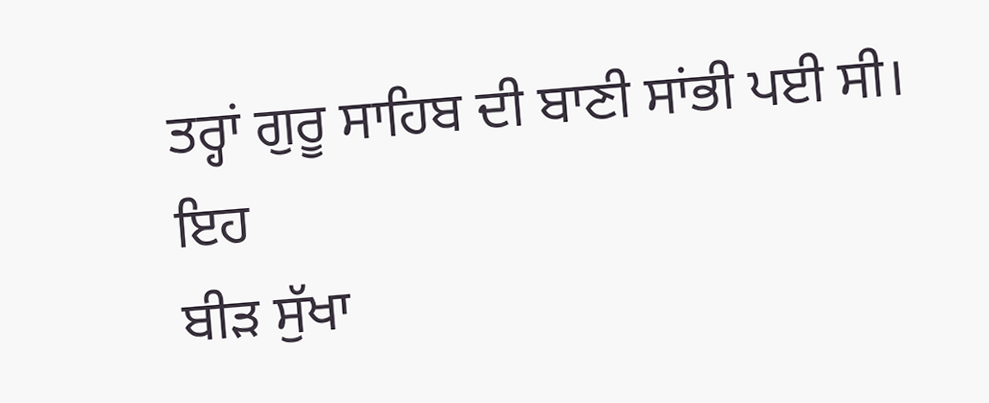ਤਰ੍ਹਾਂ ਗੁਰੂ ਸਾਹਿਬ ਦੀ ਬਾਣੀ ਸਾਂਭੀ ਪਈ ਸੀ। ਇਹ
ਬੀੜ ਸੁੱਖਾ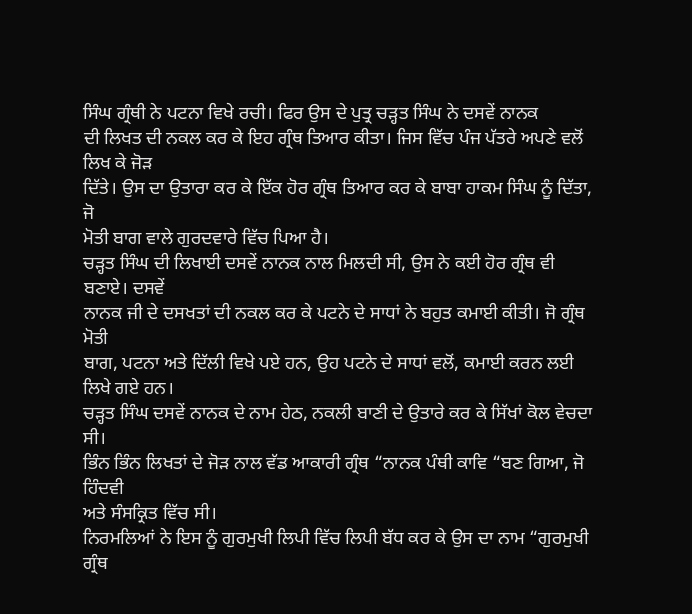ਸਿੰਘ ਗ੍ਰੰਥੀ ਨੇ ਪਟਨਾ ਵਿਖੇ ਰਚੀ। ਫਿਰ ਉਸ ਦੇ ਪੁਤ੍ਰ ਚੜ੍ਹਤ ਸਿੰਘ ਨੇ ਦਸਵੇਂ ਨਾਨਕ
ਦੀ ਲਿਖਤ ਦੀ ਨਕਲ ਕਰ ਕੇ ਇਹ ਗ੍ਰੰਥ ਤਿਆਰ ਕੀਤਾ। ਜਿਸ ਵਿੱਚ ਪੰਜ ਪੱਤਰੇ ਅਪਣੇ ਵਲੋਂ ਲਿਖ ਕੇ ਜੋੜ
ਦਿੱਤੇ। ਉਸ ਦਾ ਉਤਾਰਾ ਕਰ ਕੇ ਇੱਕ ਹੋਰ ਗ੍ਰੰਥ ਤਿਆਰ ਕਰ ਕੇ ਬਾਬਾ ਹਾਕਮ ਸਿੰਘ ਨੂੰ ਦਿੱਤਾ, ਜੋ
ਮੋਤੀ ਬਾਗ ਵਾਲੇ ਗੁਰਦਵਾਰੇ ਵਿੱਚ ਪਿਆ ਹੈ।
ਚੜ੍ਹਤ ਸਿੰਘ ਦੀ ਲਿਖਾਈ ਦਸਵੇਂ ਨਾਨਕ ਨਾਲ ਮਿਲਦੀ ਸੀ, ਉਸ ਨੇ ਕਈ ਹੋਰ ਗ੍ਰੰਥ ਵੀ ਬਣਾਏ। ਦਸਵੇਂ
ਨਾਨਕ ਜੀ ਦੇ ਦਸਖਤਾਂ ਦੀ ਨਕਲ ਕਰ ਕੇ ਪਟਨੇ ਦੇ ਸਾਧਾਂ ਨੇ ਬਹੁਤ ਕਮਾਈ ਕੀਤੀ। ਜੋ ਗ੍ਰੰਥ ਮੋਤੀ
ਬਾਗ, ਪਟਨਾ ਅਤੇ ਦਿੱਲੀ ਵਿਖੇ ਪਏ ਹਨ, ਉਹ ਪਟਨੇ ਦੇ ਸਾਧਾਂ ਵਲੋਂ, ਕਮਾਈ ਕਰਨ ਲਈ ਲਿਖੇ ਗਏ ਹਨ।
ਚੜ੍ਹਤ ਸਿੰਘ ਦਸਵੇਂ ਨਾਨਕ ਦੇ ਨਾਮ ਹੇਠ, ਨਕਲੀ ਬਾਣੀ ਦੇ ਉਤਾਰੇ ਕਰ ਕੇ ਸਿੱਖਾਂ ਕੋਲ ਵੇਚਦਾ ਸੀ।
ਭਿੰਨ ਭਿੰਨ ਲਿਖਤਾਂ ਦੇ ਜੋੜ ਨਾਲ ਵੱਡ ਆਕਾਰੀ ਗ੍ਰੰਥ “ਨਾਨਕ ਪੰਥੀ ਕਾਵਿ “ਬਣ ਗਿਆ, ਜੋ ਹਿੰਦਵੀ
ਅਤੇ ਸੰਸਕ੍ਰਿਤ ਵਿੱਚ ਸੀ।
ਨਿਰਮਲਿਆਂ ਨੇ ਇਸ ਨੂੰ ਗੁਰਮੁਖੀ ਲਿਪੀ ਵਿੱਚ ਲਿਪੀ ਬੱਧ ਕਰ ਕੇ ਉਸ ਦਾ ਨਾਮ “ਗੁਰਮੁਖੀ ਗ੍ਰੰਥ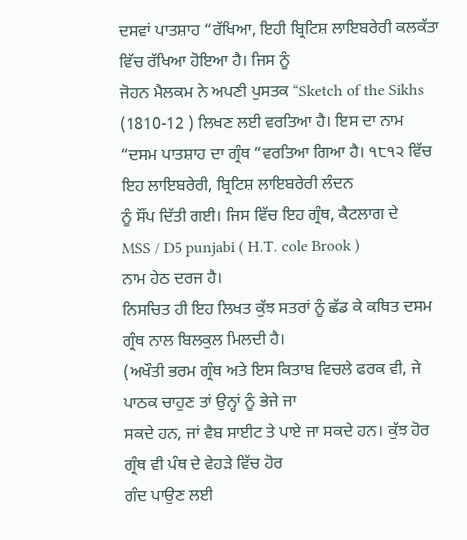ਦਸਵਾਂ ਪਾਤਸ਼ਾਹ “ਰੱਖਿਆ, ਇਹੀ ਬ੍ਰਿਟਿਸ਼ ਲਾਇਬਰੇਰੀ ਕਲਕੱਤਾ ਵਿੱਚ ਰੱਖਿਆ ਹੋਇਆ ਹੈ। ਜਿਸ ਨੂੰ
ਜੋਹਨ ਮੈਲਕਮ ਨੇ ਅਪਣੀ ਪੁਸਤਕ “Sketch of the Sikhs
(1810-12 ) ਲਿਖਣ ਲਈ ਵਰਤਿਆ ਹੈ। ਇਸ ਦਾ ਨਾਮ
“ਦਸਮ ਪਾਤਸ਼ਾਹ ਦਾ ਗ੍ਰੰਥ “ਵਰਤਿਆ ਗਿਆ ਹੈ। ੧੮੧੨ ਵਿੱਚ ਇਹ ਲਾਇਬਰੇਰੀ, ਬ੍ਰਿਟਿਸ਼ ਲਾਇਬਰੇਰੀ ਲੰਦਨ
ਨੂੰ ਸੌਂਪ ਦਿੱਤੀ ਗਈ। ਜਿਸ ਵਿੱਚ ਇਹ ਗ੍ਰੰਥ, ਕੈਟਲਾਗ ਦੇ
MSS / D5 punjabi ( H.T. cole Brook )
ਨਾਮ ਹੇਠ ਦਰਜ ਹੈ।
ਨਿਸਚਿਤ ਹੀ ਇਹ ਲਿਖਤ ਕੁੱਝ ਸਤਰਾਂ ਨੂੰ ਛੱਡ ਕੇ ਕਥਿਤ ਦਸਮ ਗ੍ਰੰਥ ਨਾਲ ਬਿਲਕੁਲ ਮਿਲਦੀ ਹੈ।
(ਅਖੌਤੀ ਭਰਮ ਗ੍ਰੰਥ ਅਤੇ ਇਸ ਕਿਤਾਬ ਵਿਚਲੇ ਫਰਕ ਵੀ, ਜੇ ਪਾਠਕ ਚਾਹੁਣ ਤਾਂ ਉਨ੍ਹਾਂ ਨੂੰ ਭੇਜੇ ਜਾ
ਸਕਦੇ ਹਨ, ਜਾਂ ਵੈਬ ਸਾਈਟ ਤੇ ਪਾਏ ਜਾ ਸਕਦੇ ਹਨ। ਕੁੱਝ ਹੋਰ ਗ੍ਰੰਥ ਵੀ ਪੰਥ ਦੇ ਵੇਹੜੇ ਵਿੱਚ ਹੋਰ
ਗੰਦ ਪਾਉਣ ਲਈ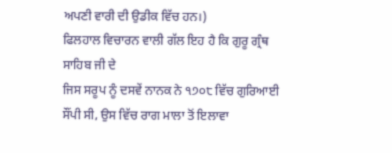ਅਪਣੀ ਵਾਰੀ ਦੀ ਉਡੀਕ ਵਿੱਚ ਹਨ।)
ਫਿਲਹਾਲ ਵਿਚਾਰਨ ਵਾਲੀ ਗੱਲ ਇਹ ਹੈ ਕਿ ਗੁਰੂ ਗ੍ਰੰਥ ਸਾਹਿਬ ਜੀ ਦੇ
ਜਿਸ ਸਰੂਪ ਨੂੰ ਦਸਵੇਂ ਨਾਨਕ ਨੇ ੧੭੦੮ ਵਿੱਚ ਗੁਰਿਆਈ ਸੌਂਪੀ ਸੀ, ਉਸ ਵਿੱਚ ਰਾਗ ਮਾਲਾ ਤੋਂ ਇਲਾਵਾ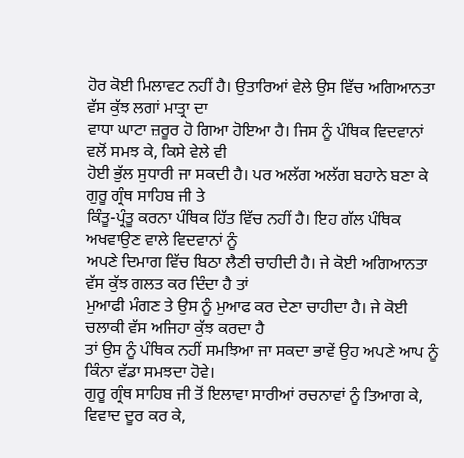ਹੋਰ ਕੋਈ ਮਿਲਾਵਟ ਨਹੀਂ ਹੈ। ਉਤਾਰਿਆਂ ਵੇਲੇ ਉਸ ਵਿੱਚ ਅਗਿਆਨਤਾ ਵੱਸ ਕੁੱਝ ਲਗਾਂ ਮਾਤ੍ਰਾ ਦਾ
ਵਾਧਾ ਘਾਟਾ ਜ਼ਰੂਰ ਹੋ ਗਿਆ ਹੋਇਆ ਹੈ। ਜਿਸ ਨੂੰ ਪੰਥਿਕ ਵਿਦਵਾਨਾਂ ਵਲੋਂ ਸਮਝ ਕੇ, ਕਿਸੇ ਵੇਲੇ ਵੀ
ਹੋਈ ਭੁੱਲ ਸੁਧਾਰੀ ਜਾ ਸਕਦੀ ਹੈ। ਪਰ ਅਲੱਗ ਅਲੱਗ ਬਹਾਨੇ ਬਣਾ ਕੇ ਗੁਰੂ ਗ੍ਰੰਥ ਸਾਹਿਬ ਜੀ ਤੇ
ਕਿੰਤੂ-ਪ੍ਰੰਤੂ ਕਰਨਾ ਪੰਥਿਕ ਹਿੱਤ ਵਿੱਚ ਨਹੀਂ ਹੈ। ਇਹ ਗੱਲ ਪੰਥਿਕ ਅਖਵਾਉਣ ਵਾਲੇ ਵਿਦਵਾਨਾਂ ਨੂੰ
ਅਪਣੇ ਦਿਮਾਗ ਵਿੱਚ ਬਿਠਾ ਲੈਣੀ ਚਾਹੀਦੀ ਹੈ। ਜੇ ਕੋਈ ਅਗਿਆਨਤਾ ਵੱਸ ਕੁੱਝ ਗਲਤ ਕਰ ਦਿੰਦਾ ਹੈ ਤਾਂ
ਮੁਆਫੀ ਮੰਗਣ ਤੇ ਉਸ ਨੂੰ ਮੁਆਫ ਕਰ ਦੇਣਾ ਚਾਹੀਦਾ ਹੈ। ਜੇ ਕੋਈ ਚਲਾਕੀ ਵੱਸ ਅਜਿਹਾ ਕੁੱਝ ਕਰਦਾ ਹੈ
ਤਾਂ ਉਸ ਨੂੰ ਪੰਥਿਕ ਨਹੀਂ ਸਮਝਿਆ ਜਾ ਸਕਦਾ ਭਾਵੇਂ ਉਹ ਅਪਣੇ ਆਪ ਨੂੰ ਕਿੰਨਾ ਵੱਡਾ ਸਮਝਦਾ ਹੋਵੇ।
ਗੁਰੂ ਗ੍ਰੰਥ ਸਾਹਿਬ ਜੀ ਤੋਂ ਇਲਾਵਾ ਸਾਰੀਆਂ ਰਚਨਾਵਾਂ ਨੂੰ ਤਿਆਗ ਕੇ, ਵਿਵਾਦ ਦੂਰ ਕਰ ਕੇ,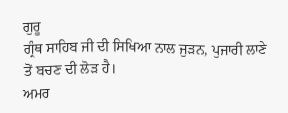ਗੁਰੂ
ਗ੍ਰੰਥ ਸਾਹਿਬ ਜੀ ਦੀ ਸਿਖਿਆ ਨਾਲ ਜੁੜਨ, ਪੁਜਾਰੀ ਲਾਣੇ ਤੋਂ ਬਚਣ ਦੀ ਲੋੜ ਹੈ।
ਅਮਰ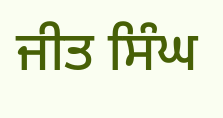ਜੀਤ ਸਿੰਘ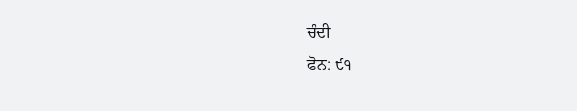ਚੰਦੀ
ਫੋਨ: ੯੧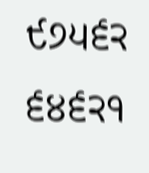੯੭੫੬੨ ੬੪੬੨੧